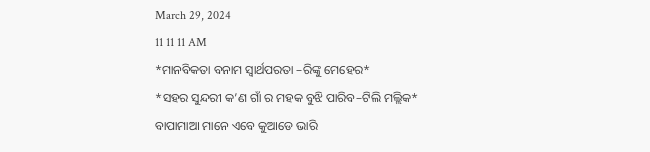March 29, 2024
11 11 11 AM
*ମାନବିକତା ବନାମ ସ୍ୱାର୍ଥପରତା –ରିଙ୍କୁ ମେହେର*
*ସହର ସୁନ୍ଦରୀ କ’ଣ ଗାଁ ର ମହକ ବୁଝି ପାରିବ–ଟିଲି ମଲ୍ଲିକ*
ବାପାମାଆ ମାନେ ଏବେ କୁଆଡେ ଭାରି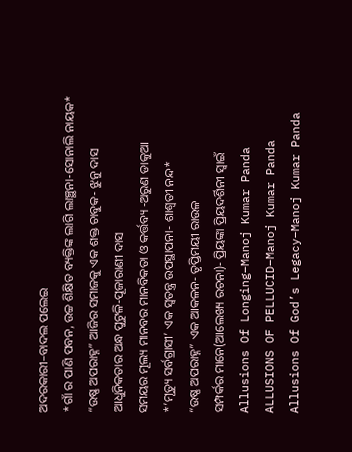ଅଦରକାରୀ–ବାଦଲ ପଲେଇ
*ଗାଁ ର ପାଣି ପବନ, ଉଚ୍ଚ ଶିକ୍ଷିତ ବ୍ୟକ୍ତିଙ୍କ ଲାଗି ଲାଞ୍ଛନା-ସୋନାଲି ନାୟକ*
“ଉଷ୍ଣ ଅପରାହ୍ନ” ଆଜିର ସମାଜକୁ ଏକ ଶକ୍ତ ଚାବୁକ- ଝୁନୁ ଦାସ
ଆଧୁନିକତାର ଅନ୍ଧ ପୁଟୁଳି-ପୂଜାରାଣୀ ଦାସ
ସମୟର ମୂଲ୍ୟ ମାନବର ମାନବିକତା ଓ କର୍ତ୍ତବ୍ୟ -ଅରୁଣ ଡାକୁଆ
*’ମୃତ୍ୟୁ ସର୍ବଗ୍ରାସୀ’ ଏକ ସ୍ୱତନ୍ତ୍ର ଉପସ୍ଥାପନା- ଶାଶ୍ଵତୀ ନନ୍ଦ*
“ଉଷ୍ଣ ଅପରାହ୍ନ” ଏକ ଆକଳନ- ତୃପ୍ତିମୟୀ ରାଉଳ
ସମ୍ପର୍କର ମାନେ(ଆଲେଖ୍ୟ ରଚନା)- ପ୍ରିୟଙ୍କା ପ୍ରିୟଦର୍ଶିନୀ ସ୍ୱାଇଁ
Allusions Of Longing–Manoj Kumar Panda
ALLUSIONS OF PELLUCID–Manoj Kumar Panda
Allusions Of God’s Legacy–Manoj Kumar Panda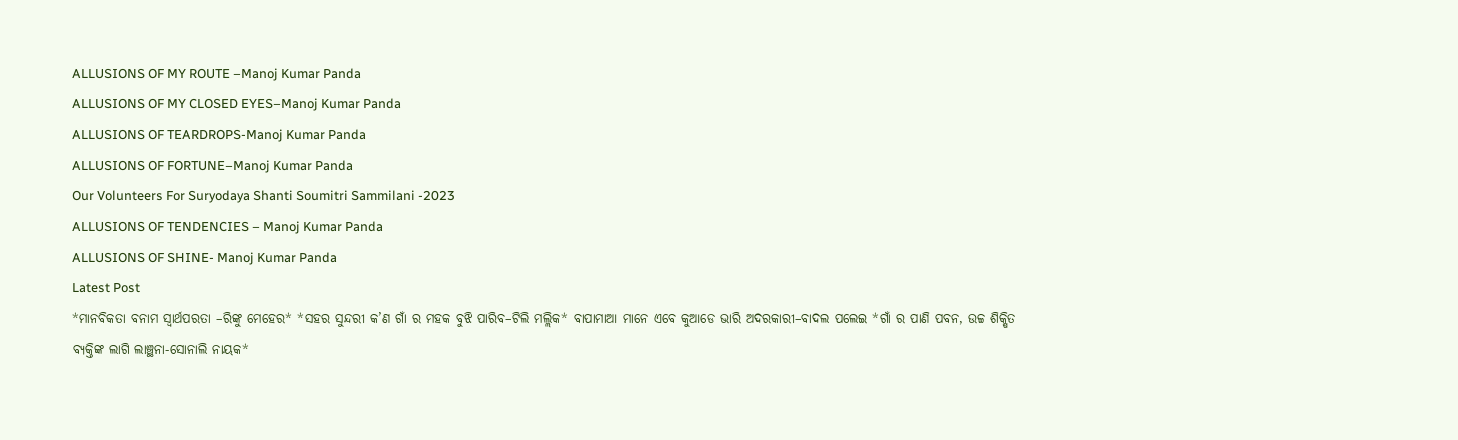ALLUSIONS OF MY ROUTE –Manoj Kumar Panda
ALLUSIONS OF MY CLOSED EYES–Manoj Kumar Panda
ALLUSIONS OF TEARDROPS-Manoj Kumar Panda
ALLUSIONS OF FORTUNE–Manoj Kumar Panda
Our Volunteers For Suryodaya Shanti Soumitri Sammilani -2023
ALLUSIONS OF TENDENCIES – Manoj Kumar Panda
ALLUSIONS OF SHINE- Manoj Kumar Panda
Latest Post
*ମାନବିକତା ବନାମ ସ୍ୱାର୍ଥପରତା –ରିଙ୍କୁ ମେହେର* *ସହର ସୁନ୍ଦରୀ କ’ଣ ଗାଁ ର ମହକ ବୁଝି ପାରିବ–ଟିଲି ମଲ୍ଲିକ* ବାପାମାଆ ମାନେ ଏବେ କୁଆଡେ ଭାରି ଅଦରକାରୀ–ବାଦଲ ପଲେଇ *ଗାଁ ର ପାଣି ପବନ, ଉଚ୍ଚ ଶିକ୍ଷିତ ବ୍ୟକ୍ତିଙ୍କ ଲାଗି ଲାଞ୍ଛନା-ସୋନାଲି ନାୟକ*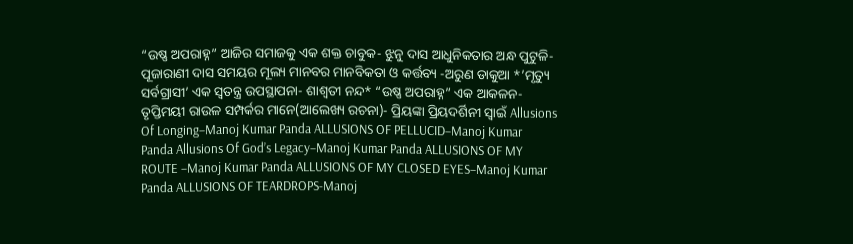“ଉଷ୍ଣ ଅପରାହ୍ନ” ଆଜିର ସମାଜକୁ ଏକ ଶକ୍ତ ଚାବୁକ- ଝୁନୁ ଦାସ ଆଧୁନିକତାର ଅନ୍ଧ ପୁଟୁଳି-ପୂଜାରାଣୀ ଦାସ ସମୟର ମୂଲ୍ୟ ମାନବର ମାନବିକତା ଓ କର୍ତ୍ତବ୍ୟ -ଅରୁଣ ଡାକୁଆ *’ମୃତ୍ୟୁ ସର୍ବଗ୍ରାସୀ’ ଏକ ସ୍ୱତନ୍ତ୍ର ଉପସ୍ଥାପନା- ଶାଶ୍ଵତୀ ନନ୍ଦ* “ଉଷ୍ଣ ଅପରାହ୍ନ” ଏକ ଆକଳନ- ତୃପ୍ତିମୟୀ ରାଉଳ ସମ୍ପର୍କର ମାନେ(ଆଲେଖ୍ୟ ରଚନା)- ପ୍ରିୟଙ୍କା ପ୍ରିୟଦର୍ଶିନୀ ସ୍ୱାଇଁ Allusions Of Longing–Manoj Kumar Panda ALLUSIONS OF PELLUCID–Manoj Kumar Panda Allusions Of God’s Legacy–Manoj Kumar Panda ALLUSIONS OF MY ROUTE –Manoj Kumar Panda ALLUSIONS OF MY CLOSED EYES–Manoj Kumar Panda ALLUSIONS OF TEARDROPS-Manoj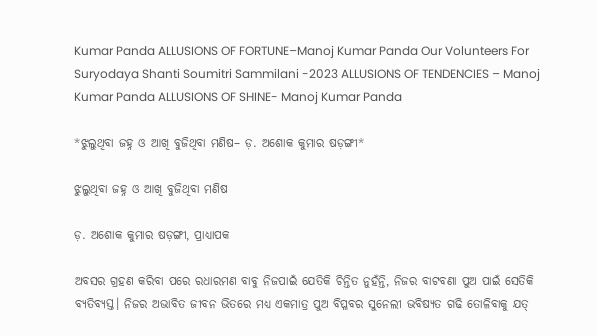Kumar Panda ALLUSIONS OF FORTUNE–Manoj Kumar Panda Our Volunteers For Suryodaya Shanti Soumitri Sammilani -2023 ALLUSIONS OF TENDENCIES – Manoj Kumar Panda ALLUSIONS OF SHINE- Manoj Kumar Panda

*ଝୁଲୁଥିବା ଜହ୍ନ ଓ ଆଖି ବୁଜିଥିବା ମଣିଷ– ଡ଼. ଅଶୋକ କୁମାର ଷଡ଼ଙ୍ଗୀ*

ଝୁଲୁଥିବା ଜହ୍ନ ଓ ଆଖି ବୁଜିଥିବା ମଣିଷ

ଡ଼. ଅଶୋକ କୁମାର ଷଡ଼ଙ୍ଗୀ, ପ୍ରାଧ୍ୟାପକ

ଅବସର ଗ୍ରହଣ କରିବା ପରେ ରଧାରମଣ ବାବୁ ନିଜପାଇଁ ଯେତିକି ଚିନ୍ତିତ ନୁହଁନ୍ତି, ନିଜର ବାଟବଣା ପୁଅ ପାଇଁ ସେତିକି ବ୍ୟତିବ୍ୟସ୍ତ। ନିଜର ଅଭାବିତ ଜୀବନ ଭିତରେ ମଧ୍ୟ ଏକମାତ୍ର ପୁଅ ବିପ୍ଳବର ସୁନେଲୀ ଭବିଷ୍ୟତ ଗଢି ତୋଳିବାକୁ ଯତ୍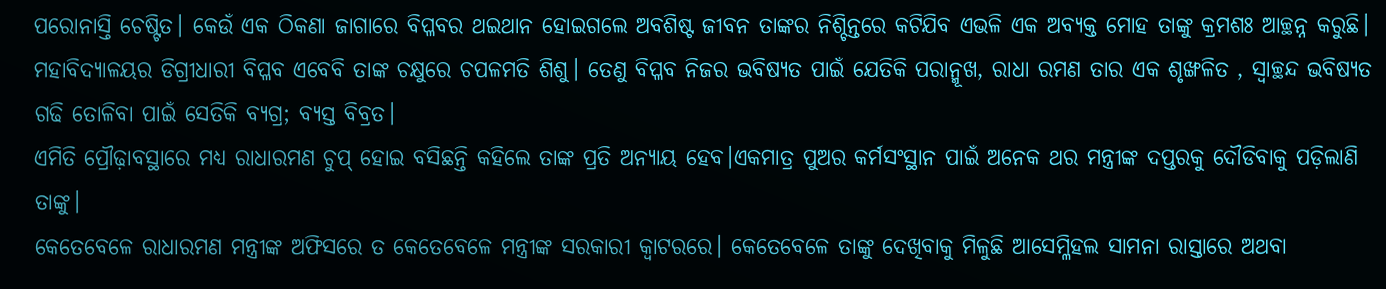ପରୋନାସ୍ତି ଚେଷ୍ଟିତ। କେଉଁ ଏକ ଠିକଣା ଜାଗାରେ ବିପ୍ଳବର ଥଇଥାନ ହୋଇଗଲେ ଅବଶିଷ୍ଟ ଜୀବନ ତାଙ୍କର ନିଶ୍ଚିନ୍ତରେ କଟିଯିବ ଏଭଳି ଏକ ଅବ୍ୟକ୍ତ ମୋହ ତାଙ୍କୁ କ୍ରମଶଃ ଆଚ୍ଛନ୍ନ କରୁଛି। ମହାବିଦ୍ୟାଳୟର ଡିଗ୍ରୀଧାରୀ ବିପ୍ଳବ ଏବେବି ତାଙ୍କ ଚକ୍ଷୁରେ ଚପଳମତି ଶିଶୁ। ତେଣୁ ବିପ୍ଳବ ନିଜର ଭବିଷ୍ୟତ ପାଇଁ ଯେତିକି ପରାନ୍ମୂଖ, ରାଧା ରମଣ ତାର ଏକ ଶୃଙ୍ଖଳିତ , ସ୍ୱାଚ୍ଛନ୍ଦ ଭବିଷ୍ୟତ ଗଢି ତୋଳିବା ପାଇଁ ସେତିକି ବ୍ୟଗ୍ର; ବ୍ୟସ୍ତ ବିବ୍ରତ।
ଏମିତି ପ୍ରୌଢ଼ାବସ୍ଥାରେ ମଧ୍ୟ ରାଧାରମଣ ଚୁପ୍ ହୋଇ ବସିଛନ୍ତି କହିଲେ ତାଙ୍କ ପ୍ରତି ଅନ୍ୟାୟ ହେବ।ଏକମାତ୍ର ପୁଅର କର୍ମସଂସ୍ଥାନ ପାଇଁ ଅନେକ ଥର ମନ୍ତ୍ରୀଙ୍କ ଦପ୍ତରକୁ ଦୌଡିବାକୁ ପଡ଼ିଲାଣି ତାଙ୍କୁ।
କେତେବେଳେ ରାଧାରମଣ ମନ୍ତ୍ରୀଙ୍କ ଅଫିସରେ ତ କେତେବେଳେ ମନ୍ତ୍ରୀଙ୍କ ସରକାରୀ କ୍ୱାଟରରେ। କେତେବେଳେ ତାଙ୍କୁ ଦେଖିବାକୁ ମିଳୁଛି ଆସେମ୍ଳିହଲ ସାମନା ରାସ୍ତାରେ ଅଥବା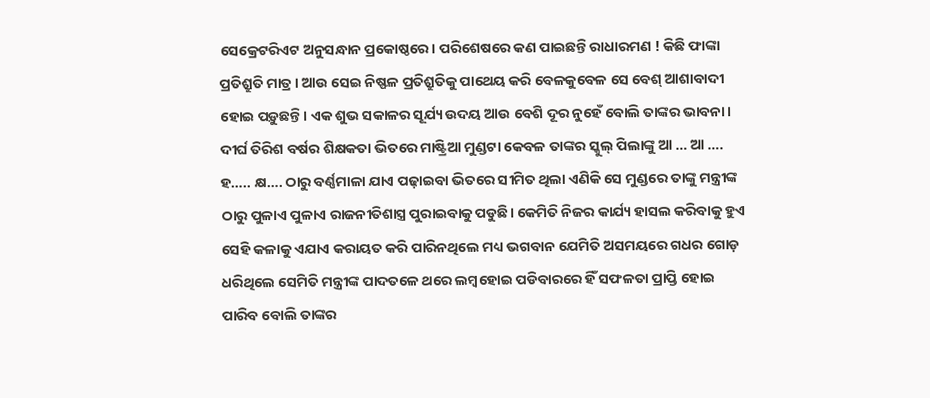ସେକ୍ରେଟରିଏଟ ଅନୁସନ୍ଧାନ ପ୍ରକୋଷ୍ଠରେ। ପରିଶେଷରେ କଣ ପାଇଛନ୍ତି ରାଧାରମଣ ! କିଛି ଫାଙ୍କା ପ୍ରତିଶ୍ରୁତି ମାତ୍ର। ଆଉ ସେଇ ନିଷ୍ଫଳ ପ୍ରତିଶ୍ରୁତିକୁ ପାଥେୟ କରି ବେଳକୁବେଳ ସେ ବେଶ୍ ଆଶାବାଦୀ ହୋଇ ପଡ଼ୁଛନ୍ତି। ଏକ ଶୁଭ ସକାଳର ସୂର୍ଯ୍ୟ ଉଦୟ ଆଉ ବେଶି ଦୂର ନୁହେଁ ବୋଲି ତାଙ୍କର ଭାବନା। ଦୀର୍ଘ ତିରିଶ ବର୍ଷର ଶିକ୍ଷକତା ଭିତରେ ମାଷ୍ଟ୍ରିଆ ମୁଣ୍ଡଟା କେବଳ ତାଙ୍କର ସ୍କୁଲ୍ ପିଲାଙ୍କୁ ଆ … ଆ …. ହ….. କ୍ଷ…. ଠାରୁ ବର୍ଣ୍ଣମାଳା ଯାଏ ପଢ଼ାଇବା ଭିତରେ ସୀମିତ ଥିଲା ଏଣିକି ସେ ମୁଣ୍ଡରେ ତାଙ୍କୁ ମନ୍ତ୍ରୀଙ୍କ ଠାରୁ ପୁଳାଏ ପୁଳାଏ ରାଜନୀତିଶାସ୍ତ୍ର ପୁରାଇବାକୁ ପଡୁଛି। କେମିତି ନିଜର କାର୍ଯ୍ୟ ହାସଲ କରିବାକୁ ହୁଏ ସେହି କଳାକୁ ଏଯାଏ କରାୟତ କରି ପାରିନଥିଲେ ମଧ୍ୟ ଭଗବାନ ଯେମିତି ଅସମୟରେ ଗଧର ଗୋଡ଼ ଧରିଥିଲେ ସେମିତି ମନ୍ତ୍ରୀଙ୍କ ପାଦତଳେ ଥରେ ଲମ୍ବହୋଇ ପଡିବାରରେ ହିଁ ସଫଳତା ପ୍ରାପ୍ତି ହୋଇ ପାରିବ ବୋଲି ତାଙ୍କର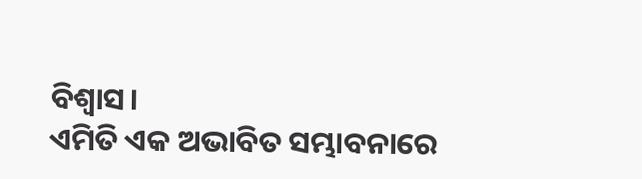ବିଶ୍ବାସ।
ଏମିତି ଏକ ଅଭାବିତ ସମ୍ଭାବନାରେ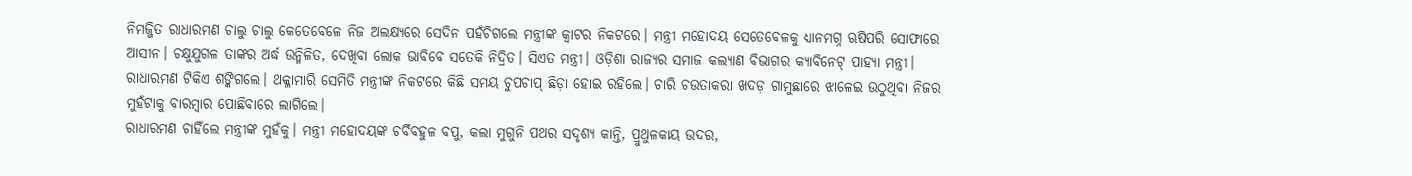ନିମଜ୍ଜିତ ରାଧାରମଣ ଚାଲୁ ଚାଲୁ କେତେବେଳେ ନିଜ ଅଲକ୍ଷ୍ୟରେ ସେଦିନ ପହଁଚିଗଲେ ମନ୍ତ୍ରୀଙ୍କ କ୍ୱାଟର ନିକଟରେ। ମନ୍ତ୍ରୀ ମହୋଦୟ ସେତେବେଳକୁ ଧ୍ୟାନମଗ୍ନ ଋଷିପରି ସୋଫାରେ ଆସୀନ। ଚକ୍ଷୁଯୁଗଳ ତାଙ୍କର ଅର୍ଦ୍ଧ ଉନ୍ମିଳିତ, ଦେଖିବା ଲୋକ ଭାବିବେ ସତେକି ନିଦ୍ରିତ। ସିଏତ ମନ୍ତ୍ରୀ। ଓଡ଼ିଶା ରାଜ୍ୟର ସମାଜ କଲ୍ୟାଣ ବିଭାଗର କ୍ୟାବିନେଟ୍ ପାହ୍ୟା ମନ୍ତ୍ରୀ। ରାଧାରମଣ ଟିକିଏ ଶଙ୍କିଗଲେ। ଥକ୍ଳାମାରି ସେମିତି ମନ୍ତ୍ରୀଙ୍କ ନିକଟରେ କିଛି ସମୟ ଚୁପଚାପ୍ ଛିଡ଼ା ହୋଇ ରହିଲେ। ଚାରି ଚଉତାକରା ଖଦଡ଼ ଗାମୁଛାରେ ଝାଳେଇ ଉଠୁଥିବା ନିଜର ମୁହଁଟାକୁ ବାରମ୍ବାର ପୋଛିବାରେ ଲାଗିଲେ।
ରାଧାରମଣ ଚାହିଁଲେ ମନ୍ତ୍ରୀଙ୍କ ମୁହଁକୁ। ମନ୍ତ୍ରୀ ମହୋଦୟଙ୍କ ଚର୍ବିବହୁଳ ବପୁ, କଲା ମୁଗୁନି ପଥର ସଦୃଶ୍ୟ କାନ୍ତି, ପ୍ରୁଥୁଳକାୟ ଉଦର,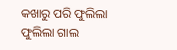କଖାରୁ ପରି ଫୁଲିଲା ଫୁଲିଲା ଗାଲ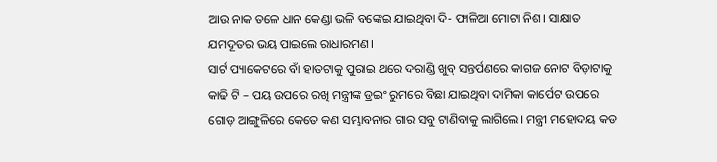ଆଉ ନାକ ତଳେ ଧାନ କେଣ୍ଡା ଭଳି ବଙ୍କେଇ ଯାଇଥିବା ଦି- ଫାଳିଆ ମୋଟା ନିଶ। ସାକ୍ଷାତ ଯମଦୂତର ଭୟ ପାଇଲେ ରାଧାରମଣ।
ସାର୍ଟ ପ୍ୟାକେଟରେ ବାଁ ହାତଟାକୁ ପୁରାଇ ଥରେ ଦରାଣ୍ଡି ଖୁବ୍ ସନ୍ତର୍ପଣରେ କାଗଜ ନୋଟ ବିଡ଼ାଟାକୁ କାଢି ଟି – ପୟ ଉପରେ ରଖି ମନ୍ତ୍ରୀଙ୍କ ଡ୍ରଇଂ ରୁମରେ ବିଛା ଯାଇଥିବା ଦାମିକା କାର୍ପେଟ ଉପରେ ଗୋଡ଼ ଆଙ୍ଗୁଳିରେ କେତେ କଣ ସମ୍ଭାବନାର ଗାର ସବୁ ଟାଣିବାକୁ ଲାଗିଲେ। ମନ୍ତ୍ରୀ ମହୋଦୟ କଡ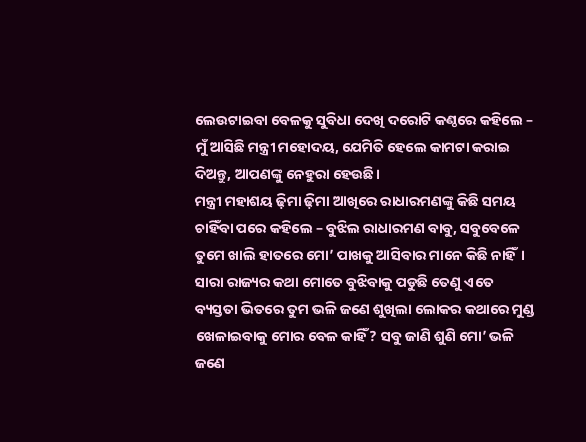ଲେଉଟାଇବା ବେଳକୁ ସୁବିଧା ଦେଖି ଦରୋଟି କଣ୍ଠରେ କହିଲେ – ମୁଁ ଆସିଛି ମନ୍ତ୍ରୀ ମହୋଦୟ, ଯେମିତି ହେଲେ କାମଟା କରାଇ ଦିଅନ୍ତୁ, ଆପଣଙ୍କୁ ନେହୁରା ହେଉଛି।
ମନ୍ତ୍ରୀ ମହାଶୟ ଢ଼ିମା ଢ଼ିମା ଆଖିରେ ରାଧାରମଣଙ୍କୁ କିଛି ସମୟ ଚାହିଁବା ପରେ କହିଲେ – ବୁଝିଲ ରାଧାରମଣ ବାବୁ, ସବୁବେଳେ ତୁମେ ଖାଲି ହାତରେ ମୋ’ ପାଖକୁ ଆସିବାର ମାନେ କିଛି ନାହିଁ। ସାରା ରାଜ୍ୟର କଥା ମୋତେ ବୁଝିବାକୁ ପଡୁଛି ତେଣୁ ଏତେ ବ୍ୟସ୍ତତା ଭିତରେ ତୁମ ଭଳି ଜଣେ ଶୁଖିଲା ଲୋକର କଥାରେ ମୁଣ୍ଡ ଖେଳାଇବାକୁ ମୋର ବେଳ କାହିଁ? ସବୁ ଜାଣି ଶୁଣି ମୋ’ ଭଳି ଜଣେ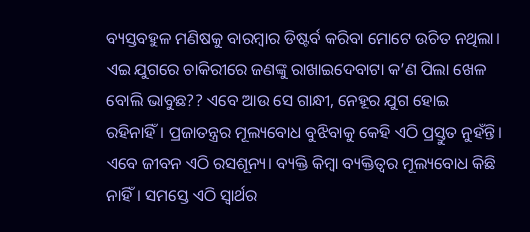ବ୍ୟସ୍ତବହୁଳ ମଣିଷକୁ ବାରମ୍ବାର ଡିଷ୍ଟର୍ବ କରିବା ମୋଟେ ଉଚିତ ନଥିଲା। ଏଇ ଯୁଗରେ ଚାକିରୀରେ ଜଣଙ୍କୁ ରାଖାଇଦେବାଟା କ’ଣ ପିଲା ଖେଳ ବୋଲି ଭାବୁଛ?? ଏବେ ଆଉ ସେ ଗାନ୍ଧୀ, ନେହୂର ଯୁଗ ହୋଇ ରହିନାହିଁ। ପ୍ରଜାତନ୍ତ୍ରର ମୂଲ୍ୟବୋଧ ବୁଝିବାକୁ କେହି ଏଠି ପ୍ରସ୍ତୁତ ନୁହଁନ୍ତି। ଏବେ ଜୀବନ ଏଠି ରସଶୂନ୍ୟ। ବ୍ୟକ୍ତି କିମ୍ବା ବ୍ୟକ୍ତିତ୍ୱର ମୂଲ୍ୟବୋଧ କିଛି ନାହିଁ। ସମସ୍ତେ ଏଠି ସ୍ୱାର୍ଥର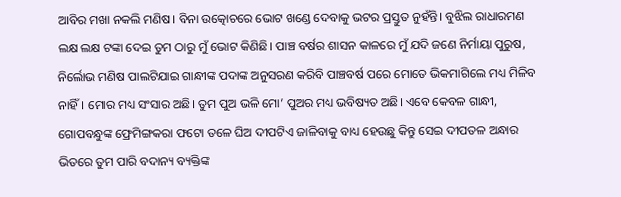ଆବିର ମଖା ନକଲି ମଣିଷ। ବିନା ଉତ୍କୋଚରେ ଭୋଟ ଖଣ୍ଡେ ଦେବାକୁ ଭଟର ପ୍ରସ୍ତୁତ ନୁହଁନ୍ତି। ବୁଝିଲ ରାଧାରମଣ ଲକ୍ଷ ଲକ୍ଷ ଟଙ୍କା ଦେଇ ତୁମ ଠାରୁ ମୁଁ ଭୋଟ କିଣିଛି। ପାଞ୍ଚ ବର୍ଷର ଶାସନ କାଳରେ ମୁଁ ଯଦି ଜଣେ ନିର୍ମାୟା ପୁରୁଷ, ନିର୍ଲୋଭ ମଣିଷ ପାଲଟିଯାଇ ଗାନ୍ଧୀଙ୍କ ପଦାଙ୍କ ଅନୁସରଣ କରିବି ପାଞ୍ଚବର୍ଷ ପରେ ମୋତେ ଭିକମାଗିଲେ ମଧ୍ୟ ମିଳିବ ନାହିଁ। ମୋର ମଧ୍ୟ ସଂସାର ଅଛି। ତୁମ ପୁଅ ଭଳି ମୋ’ ପୁଅର ମଧ୍ୟ ଭବିଷ୍ୟତ ଅଛି। ଏବେ କେବଳ ଗାନ୍ଧୀ, ଗୋପବନ୍ଧୁଙ୍କ ଫ୍ରେମିଙ୍ଗକରା ଫଟୋ ତଳେ ଘିଅ ଦୀପଟିଏ ଜାଳିବାକୁ ବାଧ୍ୟ ହେଉଛୁ କିନ୍ତୁ ସେଇ ଦୀପତଳ ଅନ୍ଧାର ଭିତରେ ତୁମ ପାରି ବଦାନ୍ୟ ବ୍ୟକ୍ତିଙ୍କ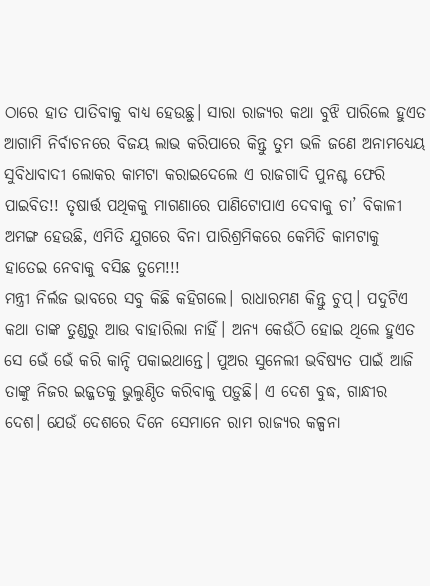ଠାରେ ହାତ ପାତିବାକୁ ବାଧ୍ୟ ହେଉଛୁ। ସାରା ରାଜ୍ୟର କଥା ବୁଝି ପାରିଲେ ହୁଏତ ଆଗାମି ନିର୍ବାଚନରେ ବିଜୟ ଲାଭ କରିପାରେ କିନ୍ତୁ ତୁମ ଭଳି ଜଣେ ଅନାମଧ୍ୟେୟ ସୁବିଧାବାଦୀ ଲୋକର କାମଟା କରାଇଦେଲେ ଏ ରାଜଗାଦି ପୁନଶ୍ଚ ଫେରି ପାଇବିତ!! ତୃଷାର୍ତ୍ତ ପଥିକକୁ ମାଗଣାରେ ପାଣିଟୋପାଏ ଦେବାକୁ ଚା’ ବିକାଳୀ ଅମଙ୍ଗ ହେଉଛି, ଏମିତି ଯୁଗରେ ବିନା ପାରିଶ୍ରମିକରେ କେମିତି କାମଟାକୁ ହାତେଇ ନେବାକୁ ବସିଛ ତୁମେ!!!
ମନ୍ତ୍ରୀ ନିର୍ଲଜ ଭାବରେ ସବୁ କିଛି କହିଗଲେ। ରାଧାରମଣ କିନ୍ତୁ ଚୁପ୍। ପଦୁଟିଏ କଥା ତାଙ୍କ ତୁଣ୍ଡରୁ ଆଉ ବାହାରିଲା ନାହିଁ। ଅନ୍ୟ କେଉଁଠି ହୋଇ ଥିଲେ ହୁଏତ ସେ ଭେଁ ଭେଁ କରି କାନ୍ଦି ପକାଇଥାନ୍ତେ। ପୁଅର ସୁନେଲୀ ଭବିଷ୍ୟତ ପାଇଁ ଆଜି ତାଙ୍କୁ ନିଜର ଇଜ୍ଜତକୁ ଭୁଲୁଣ୍ଠିତ କରିବାକୁ ପଡ଼ୁଛି। ଏ ଦେଶ ବୁଦ୍ଧ, ଗାନ୍ଧୀର ଦେଶ। ଯେଉଁ ଦେଶରେ ଦିନେ ସେମାନେ ରାମ ରାଜ୍ୟର କଳ୍ପନା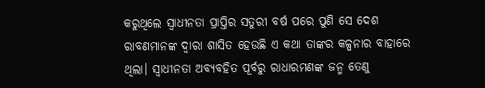କରୁଥିଲେ ସ୍ଵାଧୀନତା ପ୍ରାପ୍ତିର ସତୁରୀ ବର୍ଷ ପରେ ପୁଣି ସେ ଦେଶ ରାବଣମାନଙ୍କ ଦ୍ଵାରା ଶାସିତ ହେଉଛି ଏ କଥା ତାଙ୍କର କଳ୍ପନାର ବାହାରେ ଥିଲା। ସ୍ୱାଧୀନତା ଅବ୍ୟବହିତ ପୂର୍ବରୁ ରାଧାରମଣଙ୍କ ଜନ୍ମ ତେଣୁ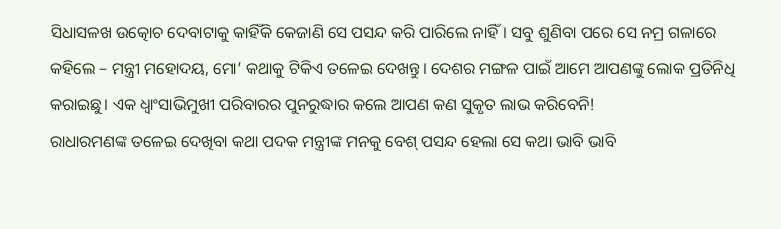ସିଧାସଳଖ ଉତ୍କୋଚ ଦେବାଟାକୁ କାହିଁକି କେଜାଣି ସେ ପସନ୍ଦ କରି ପାରିଲେ ନାହିଁ। ସବୁ ଶୁଣିବା ପରେ ସେ ନମ୍ର ଗଳାରେ କହିଲେ – ମନ୍ତ୍ରୀ ମହୋଦୟ, ମୋ’ କଥାକୁ ଟିକିଏ ତଳେଇ ଦେଖନ୍ତୁ। ଦେଶର ମଙ୍ଗଳ ପାଇଁ ଆମେ ଆପଣଙ୍କୁ ଲୋକ ପ୍ରତିନିଧି କରାଇଛୁ। ଏକ ଧ୍ୱାଂସାଭିମୁଖୀ ପରିବାରର ପୁନରୁଦ୍ଧାର କଲେ ଆପଣ କଣ ସୁକୃତ ଲାଭ କରିବେନି!
ରାଧାରମଣଙ୍କ ତଳେଇ ଦେଖିବା କଥା ପଦକ ମନ୍ତ୍ରୀଙ୍କ ମନକୁ ବେଶ୍ ପସନ୍ଦ ହେଲା ସେ କଥା ଭାବି ଭାବି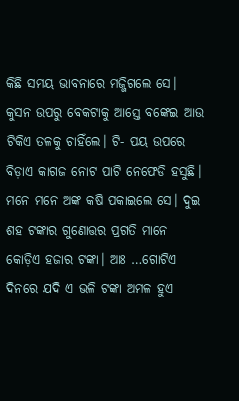କିଛି ସମୟ ଭାବନାରେ ମଜ୍ଜିଗଲେ ସେ। କୁସନ ଉପରୁ ବେକଟାକୁ ଆସ୍ତେ ବଙ୍କେଇ ଆଉ ଟିକିଏ ତଳକୁ ଚାହିଁଲେ। ଟି- ପୟ ଉପରେ ବିଡ଼ାଏ କାଗଜ ନୋଟ ପାଟି ନେଫେଡି ହସୁଛି। ମନେ ମନେ ଅଙ୍କ କଷି ପକାଇଲେ ସେ। ଦୁଇ ଶହ ଟଙ୍କାର ଗୁଣୋତ୍ତର ପ୍ରଗତି ମାନେ କୋଡ଼ିଏ ହଜାର ଟଙ୍କା। ଆଃ …ଗୋଟିଏ ଦିନରେ ଯଦି ଏ ଭଳି ଟଙ୍କା ଅମଳ ହୁଏ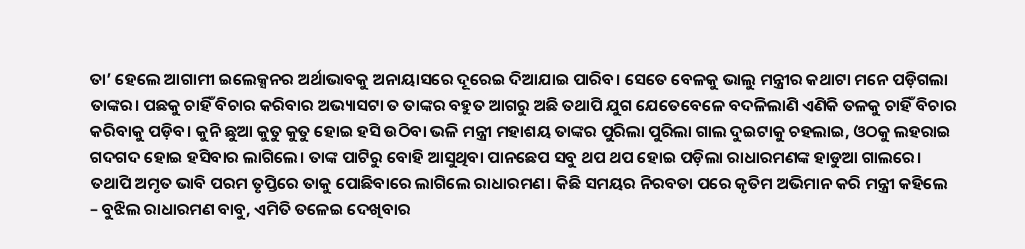ତା’ ହେଲେ ଆଗାମୀ ଇଲେକ୍ସନର ଅର୍ଥାଭାବକୁ ଅନାୟାସରେ ଦୂରେଇ ଦିଆଯାଇ ପାରିବ। ସେତେ ବେଳକୁ ଭାଲୁ ମନ୍ତ୍ରୀର କଥାଟା ମନେ ପଡ଼ିଗଲା ତାଙ୍କର। ପଛକୁ ଚାହିଁ ବିଚାର କରିବାର ଅଭ୍ୟାସଟା ତ ତାଙ୍କର ବହୁତ ଆଗରୁ ଅଛି ତଥାପି ଯୁଗ ଯେତେବେଳେ ବଦଳିଲାଣି ଏଣିକି ତଳକୁ ଚାହିଁ ବିଚାର କରିବାକୁ ପଡ଼ିବ। କୁନି ଛୁଆ କୁତୁ କୁତୁ ହୋଇ ହସି ଉଠିବା ଭଳି ମନ୍ତ୍ରୀ ମହାଶୟ ତାଙ୍କର ପୁରିଲା ପୁରିଲା ଗାଲ ଦୁଇଟାକୁ ଚହଲାଇ, ଓଠକୁ ଲହରାଇ ଗଦଗଦ ହୋଇ ହସିବାର ଲାଗିଲେ। ତାଙ୍କ ପାଟିରୁ ବୋହି ଆସୁଥିବା ପାନଛେପ ସବୁ ଥପ ଥପ ହୋଇ ପଡ଼ିଲା ରାଧାରମଣଙ୍କ ହାଡୁଆ ଗାଲରେ। ତଥାପି ଅମୃତ ଭାବି ପରମ ତୃପ୍ତିରେ ତାକୁ ପୋଛିବାରେ ଲାଗିଲେ ରାଧାରମଣ। କିଛି ସମୟର ନିରବତା ପରେ କୃତିମ ଅଭିମାନ କରି ମନ୍ତ୍ରୀ କହିଲେ – ବୁଝିଲ ରାଧାରମଣ ବାବୁ, ଏମିତି ତଳେଇ ଦେଖିବାର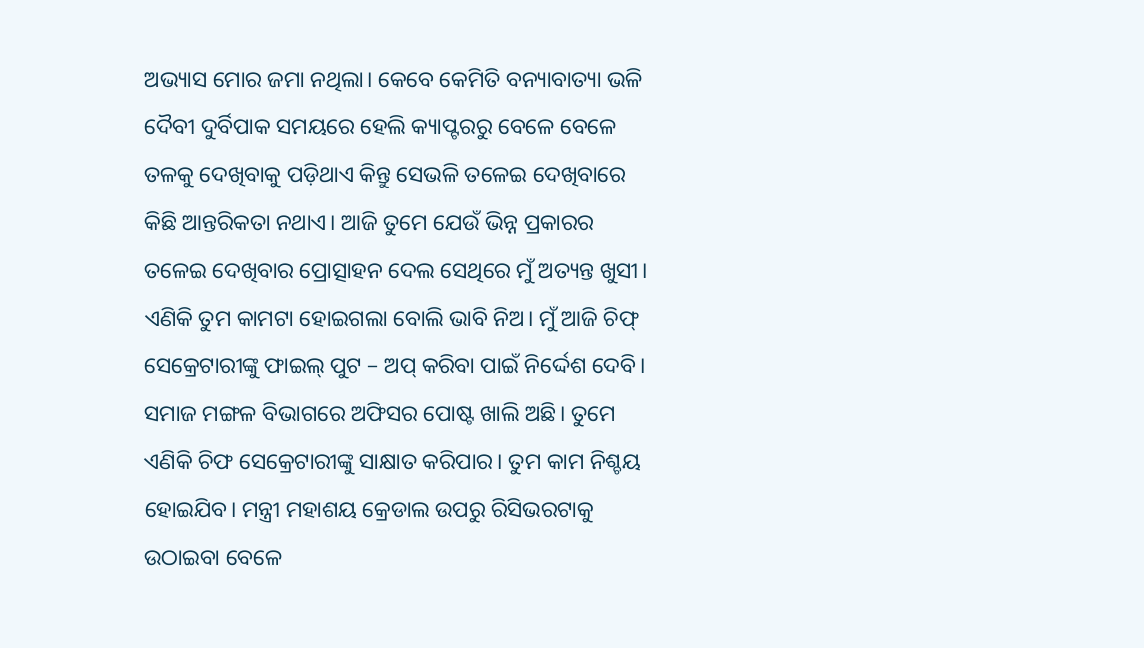ଅଭ୍ୟାସ ମୋର ଜମା ନଥିଲା। କେବେ କେମିତି ବନ୍ୟାବାତ୍ୟା ଭଳି ଦୈବୀ ଦୁର୍ବିପାକ ସମୟରେ ହେଲି କ୍ୟାପ୍ଟରରୁ ବେଳେ ବେଳେ ତଳକୁ ଦେଖିବାକୁ ପଡ଼ିଥାଏ କିନ୍ତୁ ସେଭଳି ତଳେଇ ଦେଖିବାରେ କିଛି ଆନ୍ତରିକତା ନଥାଏ। ଆଜି ତୁମେ ଯେଉଁ ଭିନ୍ନ ପ୍ରକାରର ତଳେଇ ଦେଖିବାର ପ୍ରୋତ୍ସାହନ ଦେଲ ସେଥିରେ ମୁଁ ଅତ୍ୟନ୍ତ ଖୁସୀ। ଏଣିକି ତୁମ କାମଟା ହୋଇଗଲା ବୋଲି ଭାବି ନିଅ। ମୁଁ ଆଜି ଚିଫ୍ ସେକ୍ରେଟାରୀଙ୍କୁ ଫାଇଲ୍ ପୁଟ – ଅପ୍ କରିବା ପାଇଁ ନିର୍ଦ୍ଦେଶ ଦେବି। ସମାଜ ମଙ୍ଗଳ ବିଭାଗରେ ଅଫିସର ପୋଷ୍ଟ ଖାଲି ଅଛି। ତୁମେ ଏଣିକି ଚିଫ ସେକ୍ରେଟାରୀଙ୍କୁ ସାକ୍ଷାତ କରିପାର। ତୁମ କାମ ନିଶ୍ଚୟ ହୋଇଯିବ। ମନ୍ତ୍ରୀ ମହାଶୟ କ୍ରେଡାଲ ଉପରୁ ରିସିଭରଟାକୁ ଉଠାଇବା ବେଳେ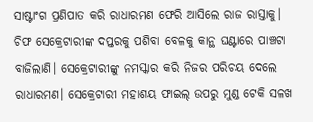ସାଷ୍ଟାଂଗ ପ୍ରଣିପାତ କରି ରାଧାରମଣ ଫେରି ଆସିଲେ ରାଜ ରାସ୍ତାକୁ।
ଚିଫ ସେକ୍ରେଟାରୀଙ୍କ ଦପ୍ତରକୁ ପଶିବା ବେଳକୁ କାନ୍ଥ ଘଣ୍ଟାରେ ପାଞ୍ଚଟା ବାଜିଲାଣି। ସେକ୍ରେଟାରୀଙ୍କୁ ନମସ୍କାର କରି ନିଜର ପରିଚୟ ଦେଲେ ରାଧାରମଣ। ସେକ୍ରେଟାରୀ ମହାଶୟ ଫାଇଲ୍ ଉପରୁ ମୁଣ୍ଡ ଟେକି ସଳଖ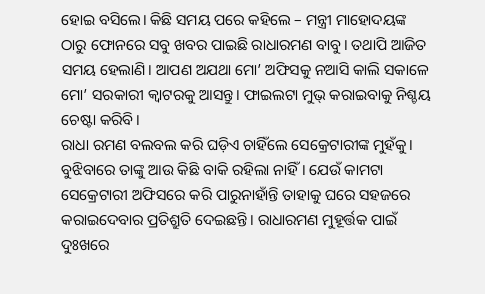ହୋଇ ବସିଲେ। କିଛି ସମୟ ପରେ କହିଲେ – ମନ୍ତ୍ରୀ ମାହୋଦୟଙ୍କ ଠାରୁ ଫୋନରେ ସବୁ ଖବର ପାଇଛି ରାଧାରମଣ ବାବୁ। ତଥାପି ଆଜିତ ସମୟ ହେଲାଣି। ଆପଣ ଅଯଥା ମୋ’ ଅଫିସକୁ ନଆସି କାଲି ସକାଳେ ମୋ’ ସରକାରୀ କ୍ଵାଟରକୁ ଆସନ୍ତୁ। ଫାଇଲଟା ମୁଭ୍ କରାଇବାକୁ ନିଶ୍ଚୟ ଚେଷ୍ଟା କରିବି।
ରାଧା ରମଣ ବଲବଲ କରି ଘଡ଼ିଏ ଚାହିଁଲେ ସେକ୍ରେଟାରୀଙ୍କ ମୁହଁକୁ। ବୁଝିବାରେ ତାଙ୍କୁ ଆଉ କିଛି ବାକି ରହିଲା ନାହିଁ। ଯେଉଁ କାମଟା ସେକ୍ରେଟାରୀ ଅଫିସରେ କରି ପାରୁନାହାଁନ୍ତି ତାହାକୁ ଘରେ ସହଜରେ କରାଇଦେବାର ପ୍ରତିଶ୍ରୁତି ଦେଇଛନ୍ତି। ରାଧାରମଣ ମୁହୂର୍ତ୍ତକ ପାଇଁ ଦୁଃଖରେ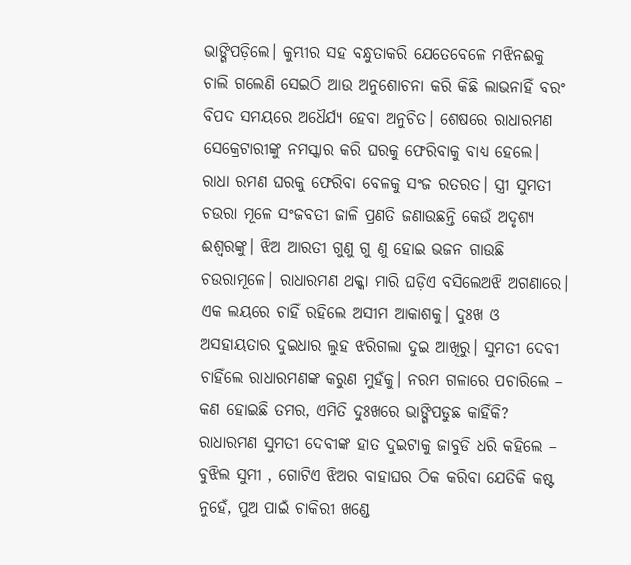ଭାଙ୍ଗିପଡ଼ିଲେ। କୁମ୍ଭୀର ସହ ବନ୍ଧୁତାକରି ଯେତେବେଳେ ମଝିନଈକୁ ଚାଲି ଗଲେଣି ସେଇଠି ଆଉ ଅନୁଶୋଚନା କରି କିଛି ଲାଭନାହିଁ ବରଂ ବିପଦ ସମୟରେ ଅଧୈର୍ଯ୍ୟ ହେବା ଅନୁଚିତ। ଶେଷରେ ରାଧାରମଣ ସେକ୍ରେଟାରୀଙ୍କୁ ନମସ୍କାର କରି ଘରକୁ ଫେରିବାକୁ ବାଧ୍ୟ ହେଲେ।
ରାଧା ରମଣ ଘରକୁ ଫେରିବା ବେଳକୁ ସଂଜ ରତରତ। ସ୍ତ୍ରୀ ସୁମତୀ ଚଉରା ମୂଳେ ସଂଜବତୀ ଜାଳି ପ୍ରଣତି ଜଣାଉଛନ୍ତି କେଉଁ ଅଦୃଶ୍ୟ ଈଶ୍ୱରଙ୍କୁ। ଝିଅ ଆରତୀ ଗୁଣୁ ଗୁ ଣୁ ହୋଇ ଭଜନ ଗାଉଛି ଚଉରାମୂଳେ। ରାଧାରମଣ ଥକ୍କା ମାରି ଘଡ଼ିଏ ବସିଲେଅଝି ଅଗଣାରେ। ଏକ ଲୟରେ ଚାହିଁ ରହିଲେ ଅସୀମ ଆକାଶକୁ। ଦୁଃଖ ଓ ଅସହାୟତାର ଦୁଇଧାର ଲୁହ ଝରିଗଲା ଦୁଇ ଆଖିରୁ। ସୁମତୀ ଦେବୀ ଚାହିଁଲେ ରାଧାରମଣଙ୍କ କରୁଣ ମୁହଁକୁ। ନରମ ଗଳାରେ ପଚାରିଲେ – କଣ ହୋଇଛି ତମର, ଏମିତି ଦୁଃଖରେ ଭାଙ୍ଗିପଡୁଛ କାହିଁକି? ରାଧାରମଣ ସୁମତୀ ଦେବୀଙ୍କ ହାତ ଦୁଇଟାକୁ ଜାବୁଡି ଧରି କହିଲେ – ବୁଝିଲ ସୁମୀ , ଗୋଟିଏ ଝିଅର ବାହାଘର ଠିକ କରିବା ଯେତିକି କଷ୍ଟ ନୁହେଁ, ପୁଅ ପାଇଁ ଚାକିରୀ ଖଣ୍ଡେ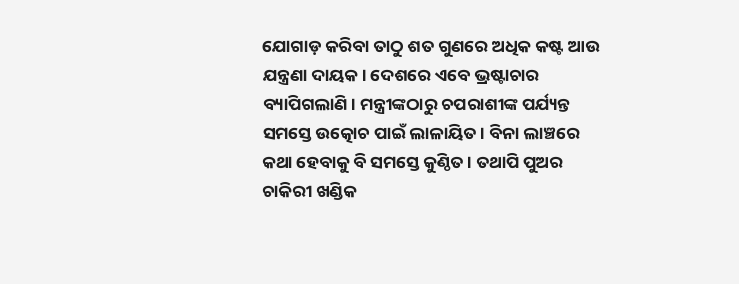ଯୋଗାଡ଼ କରିବା ତାଠୁ ଶତ ଗୁଣରେ ଅଧିକ କଷ୍ଟ ଆଉ ଯନ୍ତ୍ରଣା ଦାୟକ। ଦେଶରେ ଏବେ ଭ୍ରଷ୍ଟାଚାର ବ୍ୟାପିଗଲାଣି। ମନ୍ତ୍ରୀଙ୍କଠାରୁ ଚପରାଶୀଙ୍କ ପର୍ଯ୍ୟନ୍ତ ସମସ୍ତେ ଉତ୍କୋଚ ପାଇଁ ଲାଳାୟିତ। ବିନା ଲାଞ୍ଚରେ କଥା ହେବାକୁ ବି ସମସ୍ତେ କୁଣ୍ଠିତ। ତଥାପି ପୁଅର ଚାକିରୀ ଖଣ୍ଡିକ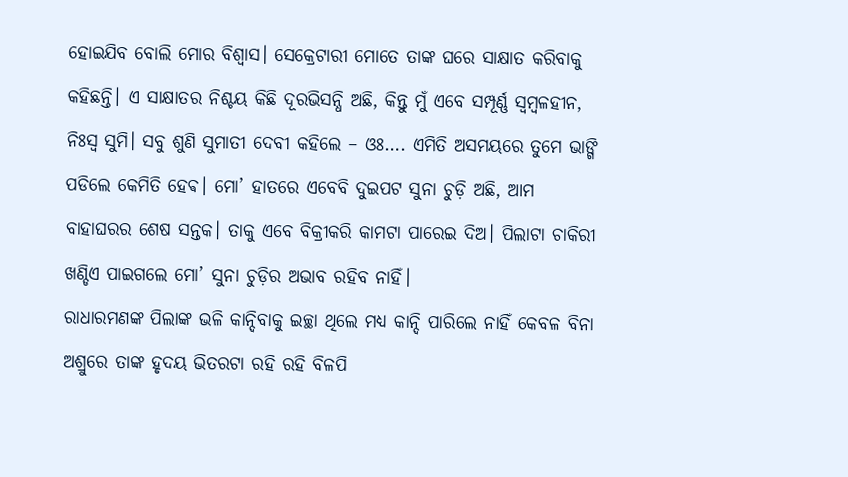ହୋଇଯିବ ବୋଲି ମୋର ବିଶ୍ବାସ। ସେକ୍ରେଟାରୀ ମୋତେ ତାଙ୍କ ଘରେ ସାକ୍ଷାତ କରିବାକୁ କହିଛନ୍ତି। ଏ ସାକ୍ଷାତର ନିଶ୍ଚୟ କିଛି ଦୂରଭିସନ୍ଧି ଅଛି, କିନ୍ତୁ ମୁଁ ଏବେ ସମ୍ପୂର୍ଣ୍ଣ ସ୍ୱମ୍ବଳହୀନ, ନିଃସ୍ୱ ସୁମି। ସବୁ ଶୁଣି ସୁମାତୀ ଦେବୀ କହିଲେ – ଓଃ…. ଏମିତି ଅସମୟରେ ତୁମେ ଭାଙ୍ଗି ପଡିଲେ କେମିତି ହେଵ। ମୋ’ ହାତରେ ଏବେବି ଦୁଇପଟ ସୁନା ଚୁଡ଼ି ଅଛି, ଆମ ବାହାଘରର ଶେଷ ସନ୍ତକ। ତାକୁ ଏବେ ବିକ୍ରୀକରି କାମଟା ପାରେଇ ଦିଅ। ପିଲାଟା ଚାକିରୀ ଖଣ୍ଡିଏ ପାଇଗଲେ ମୋ’ ସୁନା ଚୁଡ଼ିର ଅଭାବ ରହିବ ନାହିଁ।
ରାଧାରମଣଙ୍କ ପିଲାଙ୍କ ଭଳି କାନ୍ଦିବାକୁ ଇଚ୍ଛା ଥିଲେ ମଧ୍ୟ କାନ୍ଦି ପାରିଲେ ନାହିଁ କେବଳ ବିନା ଅଶ୍ରୁରେ ତାଙ୍କ ହୃଦୟ ଭିତରଟା ରହି ରହି ବିଳପି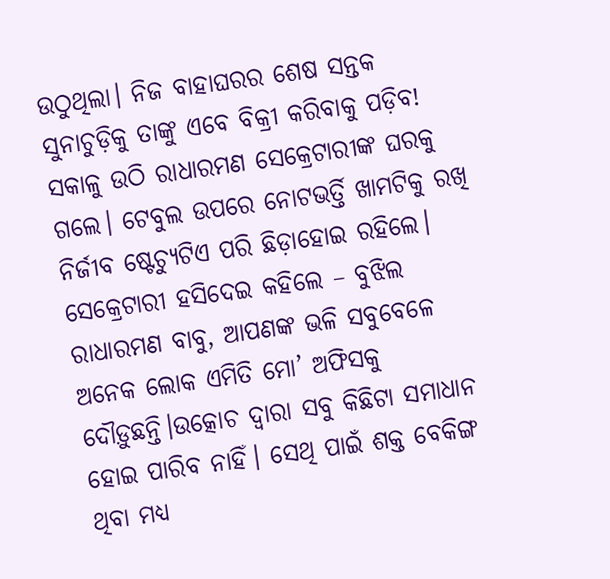ଉଠୁଥିଲା। ନିଜ ବାହାଘରର ଶେଷ ସନ୍ତକ ସୁନାଚୁଡ଼ିକୁ ତାଙ୍କୁ ଏବେ ବିକ୍ରୀ କରିବାକୁ ପଡ଼ିବ!
ସକାଳୁ ଉଠି ରାଧାରମଣ ସେକ୍ରେଟାରୀଙ୍କ ଘରକୁ ଗଲେ। ଟେବୁଲ ଉପରେ ନୋଟଭର୍ତ୍ତି ଖାମଟିକୁ ରଖି ନିର୍ଜୀବ ଷ୍ଟେଚ୍ୟୁଟିଏ ପରି ଛିଡ଼ାହୋଇ ରହିଲେ। ସେକ୍ରେଟାରୀ ହସିଦେଇ କହିଲେ – ବୁଝିଲ ରାଧାରମଣ ବାବୁ, ଆପଣଙ୍କ ଭଳି ସବୁବେଳେ ଅନେକ ଲୋକ ଏମିତି ମୋ’ ଅଫିସକୁ ଦୌଡ଼ୁଛନ୍ତି।ଉତ୍କୋଚ ଦ୍ବାରା ସବୁ କିଛିଟା ସମାଧାନ ହୋଇ ପାରିବ ନାହିଁ। ସେଥି ପାଇଁ ଶକ୍ତ ବେକିଙ୍ଗ ଥିବା ମଧ୍ୟ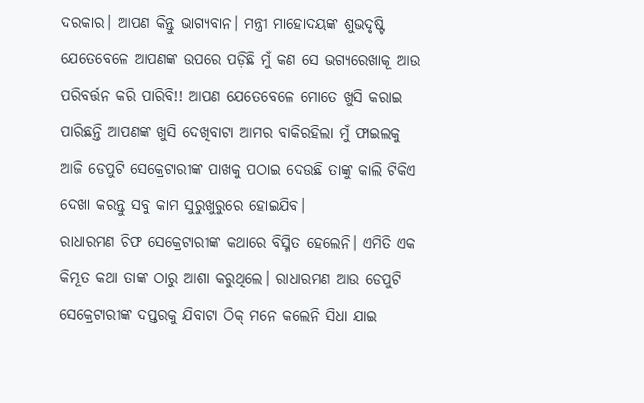ଦରକାର। ଆପଣ କିନ୍ତୁ ଭାଗ୍ୟବାନ। ମନ୍ତ୍ରୀ ମାହୋଦୟଙ୍କ ଶୁଭଦୃଷ୍ଟି ଯେତେବେଳେ ଆପଣଙ୍କ ଉପରେ ପଡ଼ିଛି ମୁଁ କଣ ସେ ଭଗ୍ୟରେଖାକୂ ଆଉ ପରିବର୍ତ୍ତନ କରି ପାରିବି!! ଆପଣ ଯେତେବେଳେ ମୋତେ ଖୁସି କରାଇ ପାରିଛନ୍ତି ଆପଣଙ୍କ ଖୁସି ଦେଖିବାଟା ଆମର ବାକିରହିଲା ମୁଁ ଫାଇଲକୁ ଆଜି ଡେପୁଟି ସେକ୍ରେଟାରୀଙ୍କ ପାଖକୁ ପଠାଇ ଦେଉଛି ତାଙ୍କୁ କାଲି ଟିକିଏ ଦେଖା କରନ୍ତୁ ସବୁ କାମ ସୁରୁଖୁରୁରେ ହୋଇଯିବ।
ରାଧାରମଣ ଚିଫ ସେକ୍ରେଟାରୀଙ୍କ କଥାରେ ବିସ୍ମିତ ହେଲେନି। ଏମିତି ଏକ କିମ୍ଭୂତ କଥା ତାଙ୍କ ଠାରୁ ଆଶା କରୁଥିଲେ। ରାଧାରମଣ ଆଉ ଡେପୁଟି ସେକ୍ରେଟାରୀଙ୍କ ଦପ୍ତରକୁ ଯିବାଟା ଠିକ୍ ମନେ କଲେନି ସିଧା ଯାଇ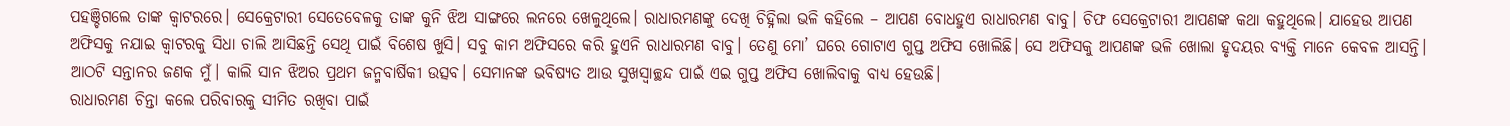ପହଞ୍ଚିଗଲେ ତାଙ୍କ କ୍ଵାଟରରେ। ସେକ୍ରେଟାରୀ ସେତେବେଳକୁ ତାଙ୍କ କୁନି ଝିଅ ସାଙ୍ଗରେ ଲନରେ ଖେଳୁଥିଲେ। ରାଧାରମଣଙ୍କୁ ଦେଖି ଚିହ୍ନିଲା ଭଳି କହିଲେ – ଆପଣ ବୋଧହୁଏ ରାଧାରମଣ ବାବୁ। ଚିଫ ସେକ୍ରେଟାରୀ ଆପଣଙ୍କ କଥା କହୁଥିଲେ। ଯାହେଉ ଆପଣ ଅଫିସକୁ ନଯାଇ କ୍ୱାଟରକୁ ସିଧା ଚାଲି ଆସିଛନ୍ତି ସେଥି ପାଇଁ ବିଶେଷ ଖୁସି। ସବୁ କାମ ଅଫିସରେ କରି ହୁଏନି ରାଧାରମଣ ବାବୁ। ତେଣୁ ମୋ’ ଘରେ ଗୋଟାଏ ଗୁପ୍ତ ଅଫିସ ଖୋଲିଛି। ସେ ଅଫିସକୁ ଆପଣଙ୍କ ଭଳି ଖୋଲା ହୃଦୟର ବ୍ୟକ୍ତି ମାନେ କେବଳ ଆସନ୍ତି। ଆଠଟି ସନ୍ତାନର ଜଣକ ମୁଁ। କାଲି ସାନ ଝିଅର ପ୍ରଥମ ଜନ୍ମବାର୍ଷିକୀ ଉତ୍ସବ। ସେମାନଙ୍କ ଭବିଷ୍ୟତ ଆଉ ସୁଖସ୍ଵାଚ୍ଛନ୍ଦ ପାଇଁ ଏଇ ଗୁପ୍ତ ଅଫିସ ଖୋଲିବାକୁ ବାଧ୍ୟ ହେଉଛି।
ରାଧାରମଣ ଚିନ୍ତା କଲେ ପରିବାରକୁ ସୀମିତ ରଖିବା ପାଇଁ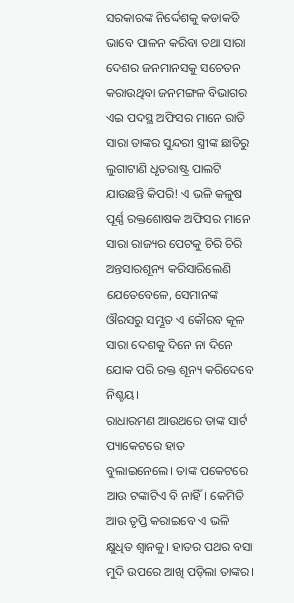ସରକାରଙ୍କ ନିର୍ଦ୍ଦେଶକୁ କଡାକଡି ଭାବେ ପାଳନ କରିବା ତଥା ସାରା ଦେଶର ଜନମାନସକୁ ସଚେତନ କରାଉଥିବା ଜନମଙ୍ଗଳ ବିଭାଗର ଏଇ ପଦସ୍ଥ ଅଫିସର ମାନେ ରାତି ସାରା ତାଙ୍କର ସୁନ୍ଦରୀ ସ୍ତ୍ରୀଙ୍କ ଛାତିରୁ ଲୁଗାଟାଣି ଧୃତରାଷ୍ଟ୍ର ପାଲଟି ଯାଉଛନ୍ତି କିପରି! ଏ ଭଳି କଳୁଷ ପୂର୍ଣ୍ଣ ରକ୍ତଶୋଷକ ଅଫିସର ମାନେ ସାରା ରାଜ୍ୟର ପେଟକୁ ଚିରି ଚିରି ଅନ୍ତସାରଶୂନ୍ୟ କରିସାରିଲେଣି ଯେତେବେଳେ, ସେମାନଙ୍କ ଔରସରୁ ସମ୍ଭୂତ ଏ କୌରବ କୂଳ ସାରା ଦେଶକୁ ଦିନେ ନା ଦିନେ ଯୋକ ପରି ରକ୍ତ ଶୂନ୍ୟ କରିଦେବେ ନିଶ୍ଚୟ।
ରାଧାରମଣ ଆଉଥରେ ତାଙ୍କ ସାର୍ଟ ପ୍ୟାକେଟରେ ହାତ ବୁଲାଇନେଲେ। ତାଙ୍କ ପକେଟରେ ଆଉ ଟଙ୍କାଟିଏ ବି ନାହିଁ। କେମିତି ଆଉ ତୃପ୍ତି କରାଇବେ ଏ ଭଳି କ୍ଷୁଧିତ ଶ୍ୱାନକୁ। ହାତର ପଥର ବସା ମୁଦି ଉପରେ ଆଖି ପଡ଼ିଲା ତାଙ୍କର।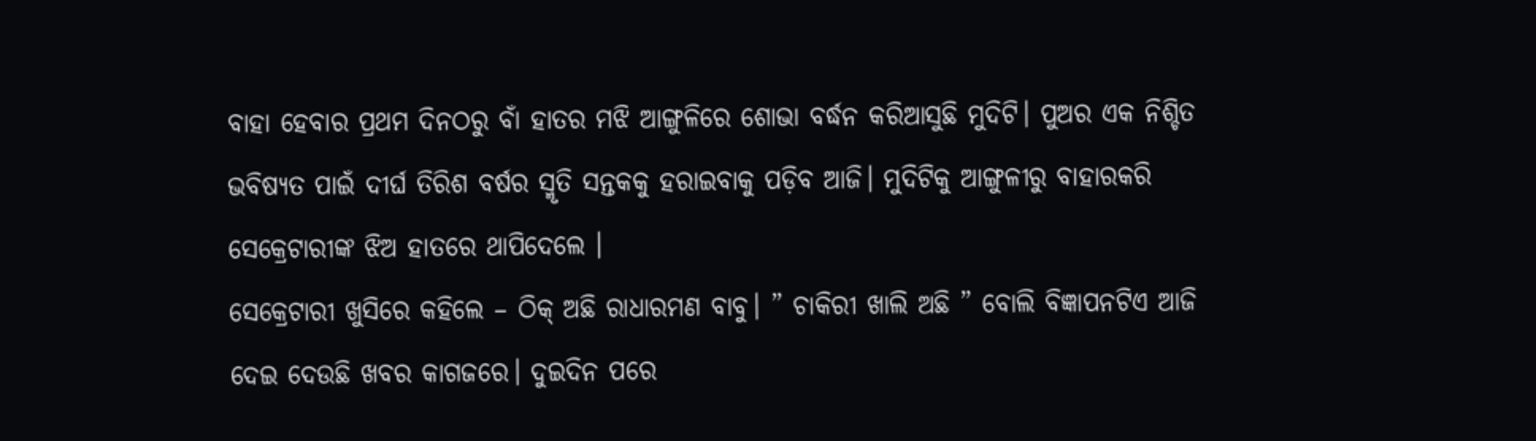ବାହା ହେବାର ପ୍ରଥମ ଦିନଠରୁ ବାଁ ହାତର ମଝି ଆଙ୍ଗୁଳିରେ ଶୋଭା ବର୍ଦ୍ଧନ କରିଆସୁଛି ମୁଦିଟି। ପୁଅର ଏକ ନିଶ୍ଚିତ ଭବିଷ୍ୟତ ପାଇଁ ଦୀର୍ଘ ତିରିଶ ବର୍ଷର ସ୍ମୃତି ସନ୍ତକକୁ ହରାଇବାକୁ ପଡ଼ିବ ଆଜି। ମୁଦିଟିକୁ ଆଙ୍ଗୁଳୀରୁ ବାହାରକରି ସେକ୍ରେଟାରୀଙ୍କ ଝିଅ ହାତରେ ଥାପିଦେଲେ ।
ସେକ୍ରେଟାରୀ ଖୁସିରେ କହିଲେ – ଠିକ୍ ଅଛି ରାଧାରମଣ ବାବୁ। ” ଚାକିରୀ ଖାଲି ଅଛି ” ବୋଲି ବିଜ୍ଞାପନଟିଏ ଆଜି ଦେଇ ଦେଉଛି ଖବର କାଗଜରେ। ଦୁଇଦିନ ପରେ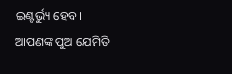ଇଣ୍ଟର୍ଭ୍ୟୁ ହେବ। ଆପଣଙ୍କ ପୁଅ ଯେମିତି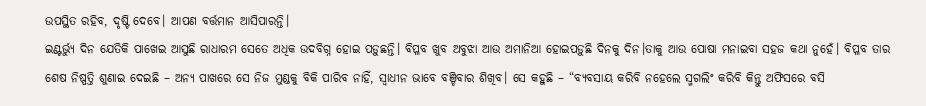ଉପସ୍ଥିତ ରହିବ, ଦୃଷ୍ଟି ଦେବେ। ଆପଣ ବର୍ତ୍ତମାନ ଆସିପାରନ୍ତି।
ଇଣ୍ଟର୍ଭ୍ୟୁ ଦିନ ଯେତିକି ପାଖେଇ ଆସୁଛି ରାଧାରମ ସେତେ ଅଧିକ ଉଦବିଗ୍ନ ହୋଇ ପଡ଼ୁଛନ୍ତି। ବିପ୍ଳବ ଖୁବ ଅବୁଝା ଆଉ ଅମାନିଆ ହୋଇପଡ଼ୁଛି ଦିନକୁ ଦିନ।ତାକୁ ଆଉ ପୋଷା ମନାଇବା ସହଜ କଥା ନୁହେଁ। ବିପ୍ଳବ ତାର ଶେଷ ନିଷ୍ପତ୍ତି ଶୁଣାଇ ଦେଇଛି – ଅନ୍ୟ ପାଖରେ ସେ ନିଜ ମୁଣ୍ଡକୁ ବିକି ପାରିବ ନାହିଁ, ସ୍ଵାଧୀନ ଭାବେ ବଞ୍ଚିବାର ଶିଖିବ। ସେ କହୁଛି – “ବ୍ୟବସାୟ କରିବି ନହେଲେ ସ୍ମଗଲିଂ କରିବି କିନ୍ତୁ ଅଫିସରେ ବସି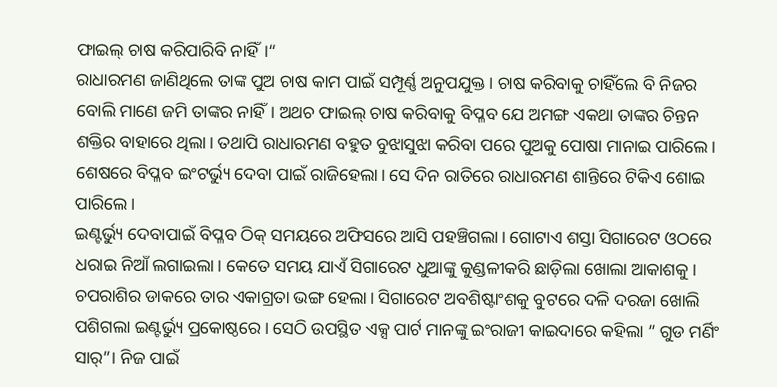ଫାଇଲ୍ ଚାଷ କରିପାରିବି ନାହିଁ।“
ରାଧାରମଣ ଜାଣିଥିଲେ ତାଙ୍କ ପୁଅ ଚାଷ କାମ ପାଇଁ ସମ୍ପୂର୍ଣ୍ଣ ଅନୁପଯୁକ୍ତ। ଚାଷ କରିବାକୁ ଚାହିଁଲେ ବି ନିଜର ବୋଲି ମାଣେ ଜମି ତାଙ୍କର ନାହିଁ। ଅଥଚ ଫାଇଲ୍ ଚାଷ କରିବାକୁ ବିପ୍ଳବ ଯେ ଅମଙ୍ଗ ଏକଥା ତାଙ୍କର ଚିନ୍ତନ ଶକ୍ତିର ବାହାରେ ଥିଲା। ତଥାପି ରାଧାରମଣ ବହୁତ ବୁଝାସୁଝା କରିବା ପରେ ପୁଅକୁ ପୋଷା ମାନାଇ ପାରିଲେ। ଶେଷରେ ବିପ୍ଳବ ଇଂଟର୍ଭ୍ୟୁ ଦେବା ପାଇଁ ରାଜିହେଲା। ସେ ଦିନ ରାତିରେ ରାଧାରମଣ ଶାନ୍ତିରେ ଟିକିଏ ଶୋଇ ପାରିଲେ।
ଇଣ୍ଟର୍ଭ୍ୟୁ ଦେବାପାଇଁ ବିପ୍ଳବ ଠିକ୍ ସମୟରେ ଅଫିସରେ ଆସି ପହଞ୍ଚିଗଲା। ଗୋଟାଏ ଶସ୍ତା ସିଗାରେଟ ଓଠରେ ଧରାଇ ନିଆଁ ଲଗାଇଲା। କେତେ ସମୟ ଯାଏଁ ସିଗାରେଟ ଧୁଆଙ୍କୁ କୁଣ୍ଡଳୀକରି ଛାଡ଼ିଲା ଖୋଲା ଆକାଶକୁ। ଚପରାଶିର ଡାକରେ ତାର ଏକାଗ୍ରତା ଭଙ୍ଗ ହେଲା। ସିଗାରେଟ ଅବଶିଷ୍ଟାଂଶକୁ ବୁଟରେ ଦଳି ଦରଜା ଖୋଲି ପଶିଗଲା ଇଣ୍ଟର୍ଭ୍ୟୁ ପ୍ରକୋଷ୍ଠରେ। ସେଠି ଉପସ୍ଥିତ ଏକ୍ସ ପାର୍ଟ ମାନଙ୍କୁ ଇଂରାଜୀ କାଇଦାରେ କହିଲା ” ଗୁଡ ମର୍ଣିଂ ସାର୍”। ନିଜ ପାଇଁ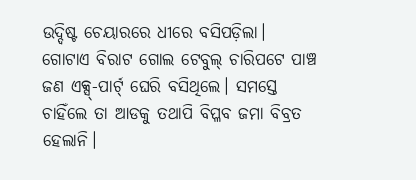ଉଦ୍ଦିଷ୍ଟ ଚେୟାରରେ ଧୀରେ ବସିପଡ଼ିଲା। ଗୋଟାଏ ବିରାଟ ଗୋଲ ଟେବୁଲ୍ ଚାରିପଟେ ପାଞ୍ଚ ଜଣ ଏକ୍ସ୍-ପାର୍ଟ୍ ଘେରି ବସିଥିଲେ। ସମସ୍ତେ ଚାହିଁଲେ ତା ଆଡକୁ ତଥାପି ବିପ୍ଳବ ଜମା ବିବ୍ରତ ହେଲାନି।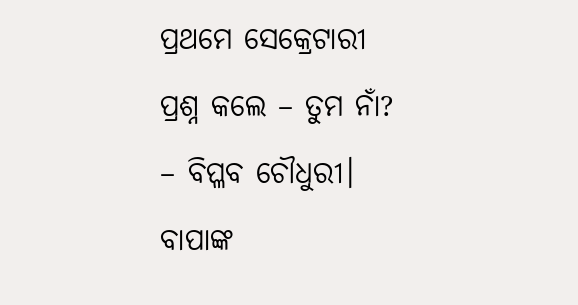ପ୍ରଥମେ ସେକ୍ରେଟାରୀ ପ୍ରଶ୍ନ କଲେ – ତୁମ ନାଁ?
– ବିପ୍ଳବ ଚୌଧୁରୀ। ବାପାଙ୍କ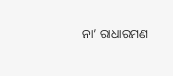ନା’ ରାଧାରମଣ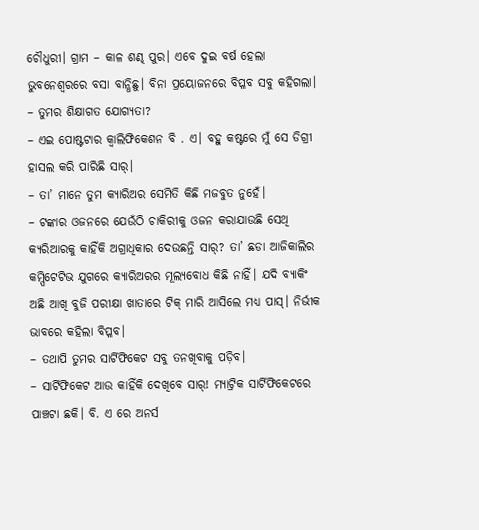ଚୌଧୁରୀ। ଗ୍ରାମ – କାଳ ଶଣ୍ଢ ପୁର। ଏବେ ଦୁଇ ବର୍ଷ ହେଲା ଭୁବନେଶ୍ଵରରେ ବସା ବାନ୍ଧିଛୁ। ବିନା ପ୍ରୟୋଜନରେ ବିପ୍ଳବ ସବୁ କହିଗଲା।
– ତୁମର ଶିକ୍ଷାଗତ ଯୋଗ୍ୟତା?
– ଏଇ ପୋଷ୍ଟଟାର କ୍ୱାଲିଫିକେଶନ ବି . ଏ। ବହୁ କଷ୍ଟରେ ମୁଁ ସେ ଡିଗ୍ରୀ ହାସଲ କରି ପାରିଛି ସାର୍।
– ତା’ ମାନେ ତୁମ କ୍ୟାରିଅର ସେମିତି କିଛି ମଜବୁତ ନୁହେଁ।
– ଟଙ୍କାର ଓଜନରେ ଯେଉଁଠି ଚାକିରୀକୁ ଓଜନ କରାଯାଉଛି ସେଥି କ୍ୟରିଆରକୁ କାହିଁକି ଅଗ୍ରାଧିକାର ଦେଉଛନ୍ତି ସାର୍? ତା’ ଛଡା ଆଜିକାଲିର କମ୍ପିଟେଟିଭ ଯୁଗରେ କ୍ୟାରିଅରର ମୂଲ୍ୟବୋଧ କିଛି ନାହିଁ। ଯଦି ବ୍ୟାକିଂ ଅଛି ଆଖି ବୁଜି ପରୀକ୍ଷା ଖାତାରେ ଟିକ୍ ମାରି ଆସିଲେ ମଧ୍ୟ ପାସ୍। ନିର୍ଭୀକ ଭାବରେ କହିଲା ବିପ୍ଳବ।
– ତଥାପି ତୁମର ସାର୍ଟିଫିକେଟ ସବୁ ତନଖିବାକୁ ପଡ଼ିବ।
– ସାର୍ଟିଫିକେଟ ଆଉ କାହିଁକି ଦେଖିବେ ସାର୍! ମ୍ୟାଟ୍ରିକ ସାର୍ଟିଫିକେଟରେ ପାଞ୍ଚଟା ଛକି। ବି. ଏ ରେ ଅନର୍ସ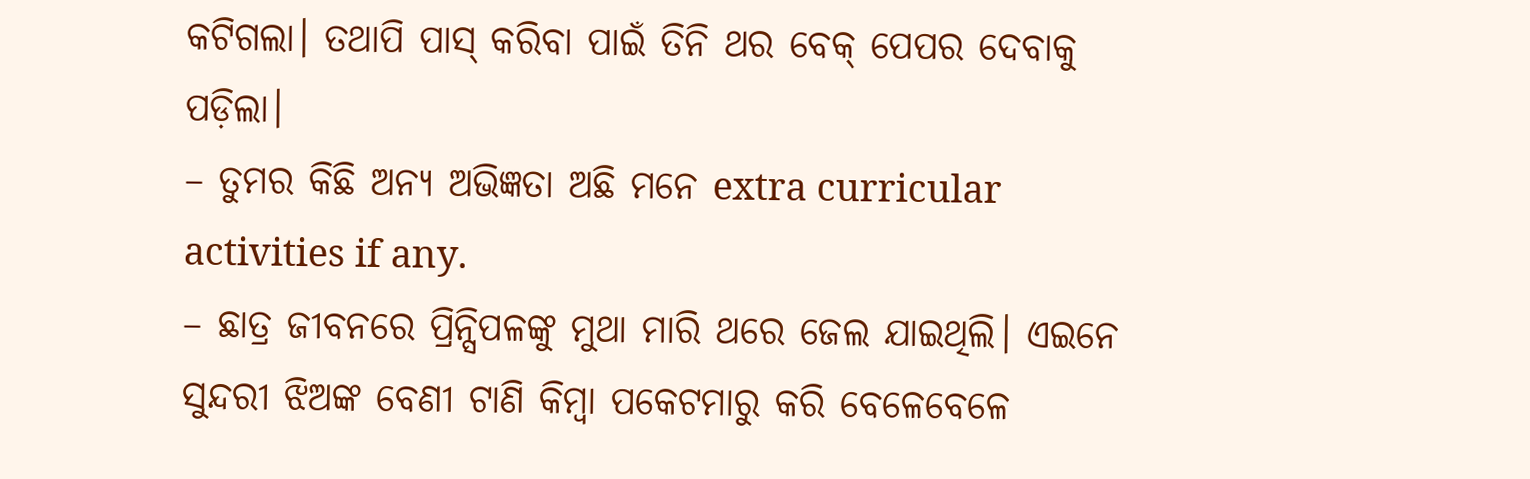କଟିଗଲା। ତଥାପି ପାସ୍ କରିବା ପାଇଁ ତିନି ଥର ବେକ୍ ପେପର ଦେବାକୁ ପଡ଼ିଲା।
– ତୁମର କିଛି ଅନ୍ୟ ଅଭିଜ୍ଞତା ଅଛି ମନେ extra curricular activities if any.
– ଛାତ୍ର ଜୀବନରେ ପ୍ରିନ୍ସିପଳଙ୍କୁ ମୁଥା ମାରି ଥରେ ଜେଲ ଯାଇଥିଲି। ଏଇନେ ସୁନ୍ଦରୀ ଝିଅଙ୍କ ବେଣୀ ଟାଣି କିମ୍ବା ପକେଟମାରୁ କରି ବେଳେବେଳେ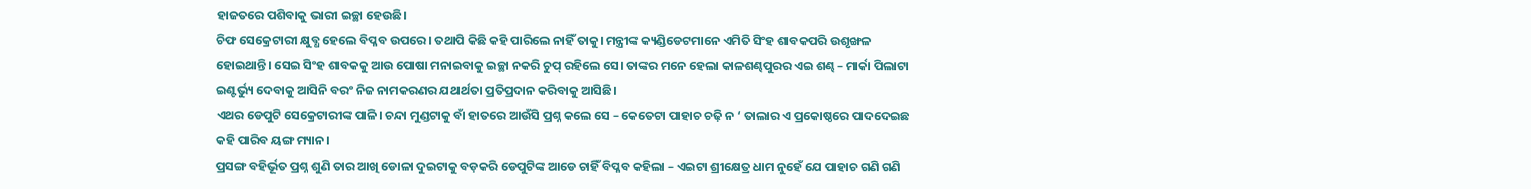ହାଜତରେ ପଶିବାକୁ ଭାରୀ ଇଚ୍ଛା ହେଉଛି।
ଚିଫ ସେକ୍ରେଟାରୀ କ୍ଷୁବ୍ଧ ହେଲେ ବିପ୍ଳବ ଉପରେ। ତଥାପି କିଛି କହି ପାରିଲେ ନାହିଁ ତାକୁ। ମନ୍ତ୍ରୀଙ୍କ କ୍ୟଣ୍ଡିଡେଟମାନେ ଏମିତି ସିଂହ ଶାବକପରି ଉଶୃଙ୍ଖଳ ହୋଇଥାନ୍ତି। ସେଇ ସିଂହ ଶାବକକୁ ଆଉ ପୋଷା ମନାଇବାକୁ ଇଚ୍ଛା ନକରି ଚୁପ୍ ରହିଲେ ସେ। ତାଙ୍କର ମନେ ହେଲା କାଳଶଣ୍ଢପୁରର ଏଇ ଶଣ୍ଢ – ମାର୍କା ପିଲାଟା ଇଣ୍ଟର୍ଭ୍ୟୁ ଦେବାକୁ ଆସିନି ବରଂ ନିଜ ନାମକରଣର ଯଥାର୍ଥତା ପ୍ରତିପ୍ରଦାନ କରିବାକୁ ଆସିଛି।
ଏଥର ଡେପୁଟି ସେକ୍ରେଟାରୀଙ୍କ ପାଳି। ଚନ୍ଦା ମୁଣ୍ଡଟାକୁ ବାଁ ହାତରେ ଆଉଁସି ପ୍ରଶ୍ନ କଲେ ସେ – କେତେଟା ପାହାଚ ଚଢ଼ି ନ ‘ ତାଲାର ଏ ପ୍ରକୋଷ୍ଠରେ ପାଦଦେଇଛ କହି ପାରିବ ୟଙ୍ଗ ମ୍ୟାନ।
ପ୍ରସଙ୍ଗ ବହିର୍ଭୂତ ପ୍ରଶ୍ନ ଶୁଣି ତାର ଆଖି ଡୋଳା ଦୁଇଟାକୁ ବଡ଼କରି ଡେପୁଟିଙ୍କ ଆଡେ ଚାହିଁ ବିପ୍ଳବ କହିଲା – ଏଇଟା ଶ୍ରୀକ୍ଷେତ୍ର ଧାମ ନୁହେଁ ଯେ ପାହାଚ ଗଣି ଗଣି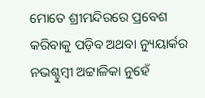ମୋତେ ଶ୍ରୀମନ୍ଦିରରେ ପ୍ରବେଶ କରିବାକୁ ପଡ଼ିବ ଅଥବା ନ୍ୟୁୟାର୍କର ନଭଶ୍ଚୁମ୍ବୀ ଅଟ୍ଟାଳିକା ନୁହେଁ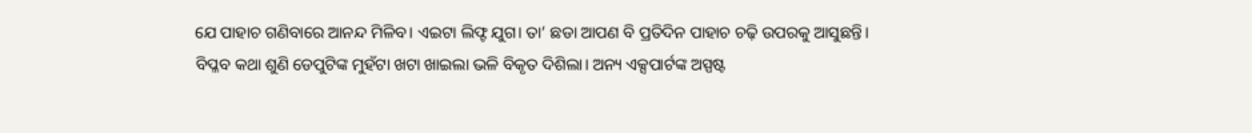ଯେ ପାହାଚ ଗଣିବାରେ ଆନନ୍ଦ ମିଳିବ। ଏଇଟା ଲିଫ୍ଟ ଯୁଗ। ତା’ ଛଡା ଆପଣ ବି ପ୍ରତିଦିନ ପାହାଚ ଚଢ଼ି ଉପରକୁ ଆସୁଛନ୍ତି। ବିପ୍ଳବ କଥା ଶୁଣି ଡେପୁଟିଙ୍କ ମୁହଁଟା ଖଟା ଖାଇଲା ଭଳି ବିକୃତ ଦିଶିଲା। ଅନ୍ୟ ଏକ୍ସପାର୍ଟଙ୍କ ଅସ୍ପଷ୍ଟ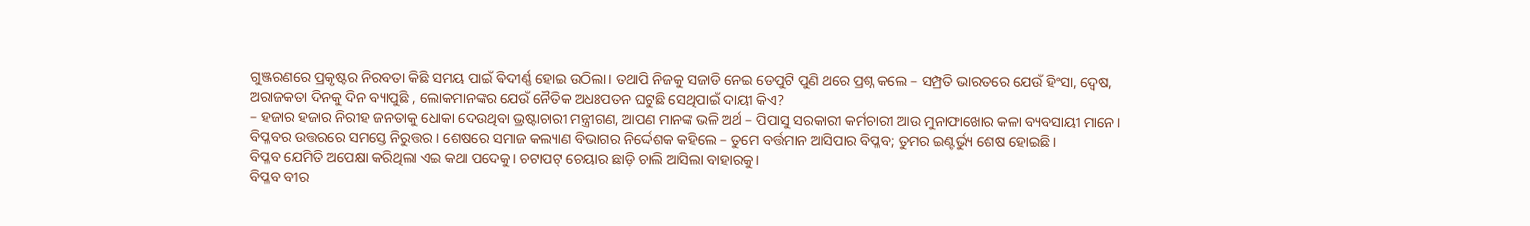ଗୁଞ୍ଜରଣରେ ପ୍ରକୃଷ୍ଟର ନିରବତା କିଛି ସମୟ ପାଇଁ ଵିଦୀର୍ଣ୍ଣ ହୋଇ ଉଠିଲା। ତଥାପି ନିଜକୁ ସଜାଡି ନେଇ ଡେପୁଟି ପୁଣି ଥରେ ପ୍ରଶ୍ନ କଲେ – ସମ୍ପ୍ରତି ଭାରତରେ ଯେଉଁ ହିଂସା, ଦ୍ୱେଷ, ଅରାଜକତା ଦିନକୁ ଦିନ ବ୍ୟାପୁଛି , ଲୋକମାନଙ୍କର ଯେଉଁ ନୈତିକ ଅଧଃପତନ ଘଟୁଛି ସେଥିପାଇଁ ଦାୟୀ କିଏ?
– ହଜାର ହଜାର ନିରୀହ ଜନତାକୁ ଧୋକା ଦେଉଥିବା ଭ୍ରଷ୍ଟାଚାରୀ ମନ୍ତ୍ରୀଗଣ, ଆପଣ ମାନଙ୍କ ଭଳି ଅର୍ଥ – ପିପାସୁ ସରକାରୀ କର୍ମଚାରୀ ଆଉ ମୁନାଫାଖୋର କଳା ବ୍ୟବସାୟୀ ମାନେ। ବିପ୍ଳବର ଉତ୍ତରରେ ସମସ୍ତେ ନିରୁତ୍ତର । ଶେଷରେ ସମାଜ କଲ୍ୟାଣ ବିଭାଗର ନିର୍ଦ୍ଦେଶକ କହିଲେ – ତୁମେ ବର୍ତ୍ତମାନ ଆସିପାର ବିପ୍ଳବ; ତୁମର ଇଣ୍ଟର୍ଭ୍ୟୁ ଶେଷ ହୋଇଛି।
ବିପ୍ଳବ ଯେମିତି ଅପେକ୍ଷା କରିଥିଲା ଏଇ କଥା ପଦେକୁ। ଚଟାପଟ୍ ଚେୟାର ଛାଡ଼ି ଚାଲି ଆସିଲା ବାହାରକୁ।
ବିପ୍ଳବ ବୀର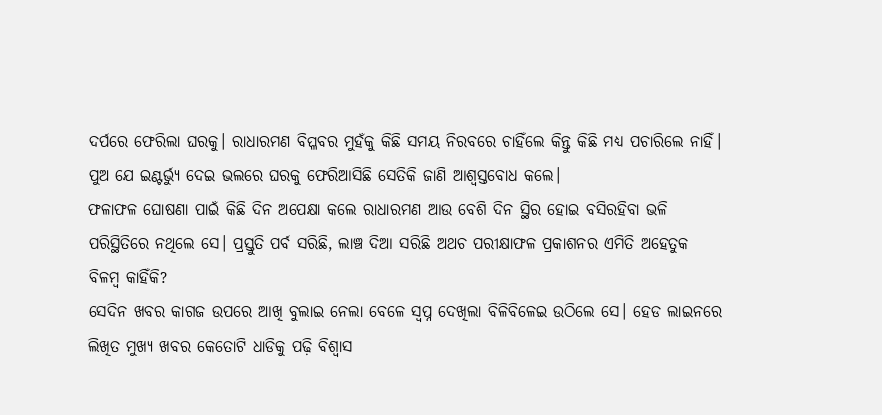ଦର୍ପରେ ଫେରିଲା ଘରକୁ। ରାଧାରମଣ ବିପ୍ଳବର ମୁହଁକୁ କିଛି ସମୟ ନିରବରେ ଚାହିଁଲେ କିନ୍ତୁ କିଛି ମଧ୍ୟ ପଚାରିଲେ ନାହିଁ। ପୁଅ ଯେ ଇଣ୍ଟର୍ଭ୍ୟୁ ଦେଇ ଭଲରେ ଘରକୁ ଫେରିଆସିଛି ସେତିକି ଜାଣି ଆଶ୍ୱସ୍ତବୋଧ କଲେ।
ଫଳାଫଳ ଘୋଷଣା ପାଇଁ କିଛି ଦିନ ଅପେକ୍ଷା କଲେ ରାଧାରମଣ ଆଉ ବେଶି ଦିନ ସ୍ଥିର ହୋଇ ବସିରହିବା ଭଳି ପରିସ୍ଥିତିରେ ନଥିଲେ ସେ। ପ୍ରସ୍ତୁତି ପର୍ବ ସରିଛି, ଲାଞ୍ଚ ଦିଆ ସରିଛି ଅଥଚ ପରୀକ୍ଷାଫଳ ପ୍ରକାଶନର ଏମିତି ଅହେତୁକ ବିଳମ୍ବ କାହିଁକି?
ସେଦିନ ଖବର କାଗଜ ଉପରେ ଆଖି ବୁଲାଇ ନେଲା ବେଳେ ସ୍ବପ୍ନ ଦେଖିଲା ବିଳିବିଳେଇ ଉଠିଲେ ସେ। ହେଡ ଲାଇନରେ ଲିଖିତ ମୁଖ୍ୟ ଖବର କେତୋଟି ଧାଡିକୁ ପଢ଼ି ବିଶ୍ୱାସ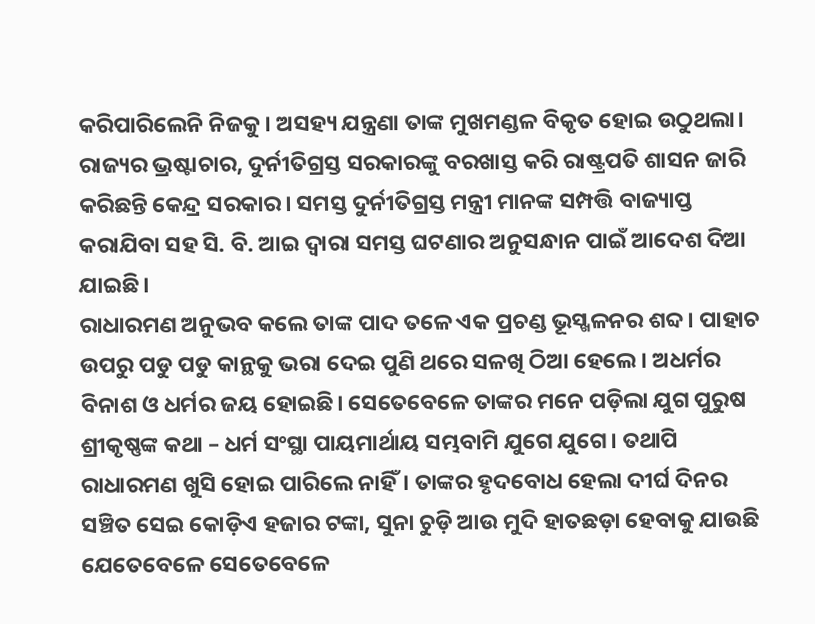କରିପାରିଲେନି ନିଜକୁ। ଅସହ୍ୟ ଯନ୍ତ୍ରଣା ତାଙ୍କ ମୁଖମଣ୍ଡଳ ବିକୃତ ହୋଇ ଉଠୁଥଲା। ରାଜ୍ୟର ଭ୍ରଷ୍ଟାଚାର, ଦୁର୍ନୀତିଗ୍ରସ୍ତ ସରକାରଙ୍କୁ ବରଖାସ୍ତ କରି ରାଷ୍ଟ୍ରପତି ଶାସନ ଜାରି କରିଛନ୍ତି କେନ୍ଦ୍ର ସରକାର। ସମସ୍ତ ଦୁର୍ନୀତିଗ୍ରସ୍ତ ମନ୍ତ୍ରୀ ମାନଙ୍କ ସମ୍ପତ୍ତି ବାଜ୍ୟାପ୍ତ କରାଯିବା ସହ ସି. ବି. ଆଇ ଦ୍ଵାରା ସମସ୍ତ ଘଟଣାର ଅନୁସନ୍ଧାନ ପାଇଁ ଆଦେଶ ଦିଆ ଯାଇଛି।
ରାଧାରମଣ ଅନୁଭବ କଲେ ତାଙ୍କ ପାଦ ତଳେ ଏକ ପ୍ରଚଣ୍ଡ ଭୂସ୍ଖଳନର ଶବ୍ଦ। ପାହାଚ ଉପରୁ ପଡୁ ପଡୁ କାନ୍ଥକୁ ଭରା ଦେଇ ପୁଣି ଥରେ ସଳଖି ଠିଆ ହେଲେ। ଅଧର୍ମର ବିନାଶ ଓ ଧର୍ମର ଜୟ ହୋଇଛି। ସେତେବେଳେ ତାଙ୍କର ମନେ ପଡ଼ିଲା ଯୁଗ ପୁରୁଷ ଶ୍ରୀକୃଷ୍ଣଙ୍କ କଥା – ଧର୍ମ ସଂସ୍ଥା ପାୟମାର୍ଥାୟ ସମ୍ଭବାମି ଯୁଗେ ଯୁଗେ। ତଥାପି ରାଧାରମଣ ଖୁସି ହୋଇ ପାରିଲେ ନାହିଁ। ତାଙ୍କର ହୃଦବୋଧ ହେଲା ଦୀର୍ଘ ଦିନର ସଞ୍ଚିତ ସେଇ କୋଡ଼ିଏ ହଜାର ଟଙ୍କା, ସୁନା ଚୁଡ଼ି ଆଉ ମୁଦି ହାତଛଡ଼ା ହେବାକୁ ଯାଉଛି ଯେତେବେଳେ ସେତେବେଳେ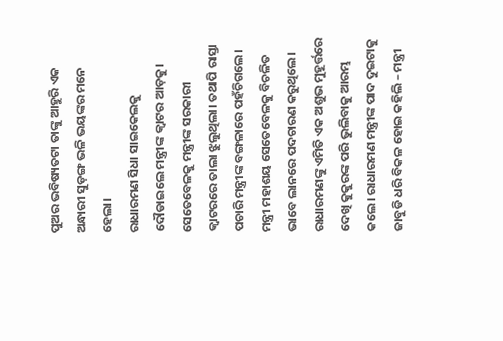ପୁଅର ଭବିଷ୍ୟତଟା ତାଙ୍କୁ ଆହୁରି ଏକ ଅନ୍ଧାରୀ ସୁଡ଼ଙ୍ଗ ଭଳି ଭୟଙ୍କର ମନେ ହେଲା।
ରାଧାରମଣ ସିଧା ସାଇକେଲକୁ ଦୌଡାଇଲେ ମନ୍ତ୍ରୀଙ୍କ କ୍ୱାଟର ଆଡ଼କୁ। ସେତେବେଳକୁ ମନ୍ତ୍ରୀଙ୍କ ସରକାରୀ କ୍ୱାଟରରେ ତାଲା ଝୁଲୁଥିଲା। ତଥାପି ରାସ୍ତା ପଚାରି ମନ୍ତ୍ରୀଙ୍କ ବଙ୍ଗଳାରେ ପହଁଚିଗଲେ। ମନ୍ତ୍ରୀ ମହାଶୟ ସେତେବେଳକୁ ବିଚଳିତ ଭାବେ ଲାନରେ ପଦଚାରଣ କରୁଥିଲେ। ରାଧାରମଣଙ୍କୁ ଏମିତି ଏକ ଅଶୁଭ ମୁହୂର୍ତ୍ତରେ ଦେଖି କୁକୁରଙ୍କ ପରି ଭୁଲିବାକୁ ଆରମ୍ଭ କଲେ। ରାଧାରମଣ ମନ୍ତ୍ରୀଙ୍କ ପାଦ ଦୁଇଟାକୁ ଜାବୁଡି ଧରି ବିକଳ ହୋଇ କହିଲି – ମନ୍ତ୍ରୀ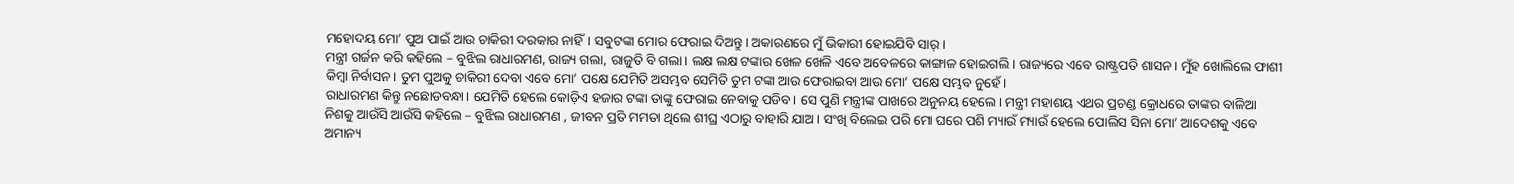ମହୋଦୟ ମୋ’ ପୁଅ ପାଇଁ ଆଉ ଚାକିରୀ ଦରକାର ନାହିଁ। ସବୁଟଙ୍କା ମୋର ଫେରାଇ ଦିଅନ୍ତୁ। ଅକାରଣରେ ମୁଁ ଭିକାରୀ ହୋଇଯିବି ସାର୍।
ମନ୍ତ୍ରୀ ଗର୍ଜନ କରି କହିଲେ – ବୁଝିଲ ରାଧାରମଣ, ରାଜ୍ୟ ଗଲା, ରାଜୁତି ବି ଗଲା। ଲକ୍ଷ ଲକ୍ଷ ଟଙ୍କାର ଖେଳ ଖେଳି ଏବେ ଅବେଳରେ କାଙ୍ଗାଳ ହୋଇଗଲି। ରାଜ୍ୟରେ ଏବେ ରାଷ୍ଟ୍ରପତି ଶାସନ। ମୁଁହ ଖୋଲିଲେ ଫାଶୀ କିମ୍ବା ନିର୍ବାସନ। ତୁମ ପୁଅକୁ ଚାକିରୀ ଦେବା ଏବେ ମୋ’ ପକ୍ଷେ ଯେମିତି ଅସମ୍ଭବ ସେମିତି ତୁମ ଟଙ୍କା ଆଉ ଫେରାଇବା ଆଉ ମୋ’ ପକ୍ଷେ ସମ୍ଭବ ନୁହେଁ।
ରାଧାରମଣ କିନ୍ତୁ ନଛୋଡବନ୍ଧା। ଯେମିତି ହେଲେ କୋଡ଼ିଏ ହଜାର ଟଙ୍କା ତାଙ୍କୁ ଫେରାଇ ନେବାକୁ ପଡିବ। ସେ ପୁଣି ମନ୍ତ୍ରୀଙ୍କ ପାଖରେ ଅନୁନୟ ହେଲେ। ମନ୍ତ୍ରୀ ମହାଶୟ ଏଥର ପ୍ରଚଣ୍ଡ କ୍ରୋଧରେ ତାଙ୍କର ବାଳିଆ ନିଶକୁ ଆଉଁସି ଆଉଁସି କହିଲେ – ବୁଝିଲ ରାଧାରମଣ , ଜୀବନ ପ୍ରତି ମମତା ଥିଲେ ଶୀଘ୍ର ଏଠାରୁ ବାହାରି ଯାଅ। ସଂଖି ବିଲେଇ ପରି ମୋ ଘରେ ପଶି ମ୍ୟାଉଁ ମ୍ୟାଉଁ ହେଲେ ପୋଲିସ ସିନା ମୋ’ ଆଦେଶକୁ ଏବେ ଅମାନ୍ୟ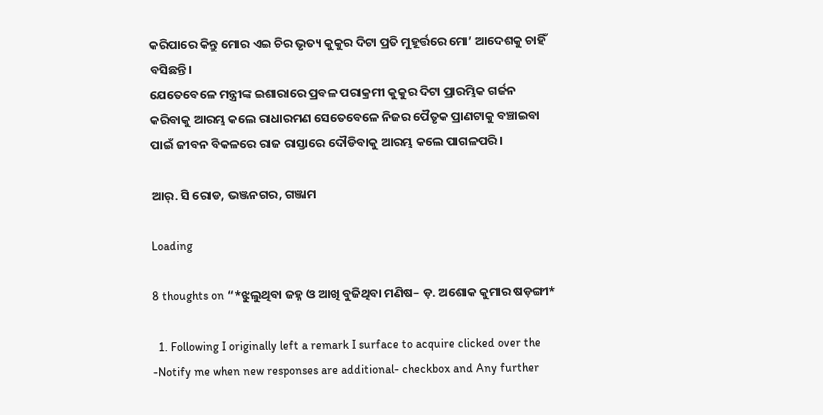କରିପାରେ କିନ୍ତୁ ମୋର ଏଇ ଚିର ଭୃତ୍ୟ କୁକୁର ଦିଟା ପ୍ରତି ମୁହୂର୍ତ୍ତରେ ମୋ’ ଆଦେଶକୁ ଚାହିଁ ବସିଛନ୍ତି।
ଯେତେବେଳେ ମନ୍ତ୍ରୀଙ୍କ ଇଶାରାରେ ପ୍ରବଳ ପରାକ୍ରମୀ କୁକୁର ଦିଟା ପ୍ରାରମ୍ଭିକ ଗର୍ଜନ କରିବାକୁ ଆରମ୍ଭ କଲେ ରାଧାରମଣ ସେତେବେଳେ ନିଜର ପୈତୃକ ପ୍ରାଣଟାକୁ ବଞ୍ଚାଇବା ପାଇଁ ଜୀବନ ବିକଳରେ ରାଜ ରାସ୍ତାରେ ଦୌଡିବାକୁ ଆରମ୍ଭ କଲେ ପାଗଳପରି।

ଆର୍. ସି ରୋଡ, ଭଞ୍ଜନଗର, ଗଞ୍ଜାମ

Loading

8 thoughts on “*ଝୁଲୁଥିବା ଜହ୍ନ ଓ ଆଖି ବୁଜିଥିବା ମଣିଷ– ଡ଼. ଅଶୋକ କୁମାର ଷଡ଼ଙ୍ଗୀ*

  1. Following I originally left a remark I surface to acquire clicked over the -Notify me when new responses are additional- checkbox and Any further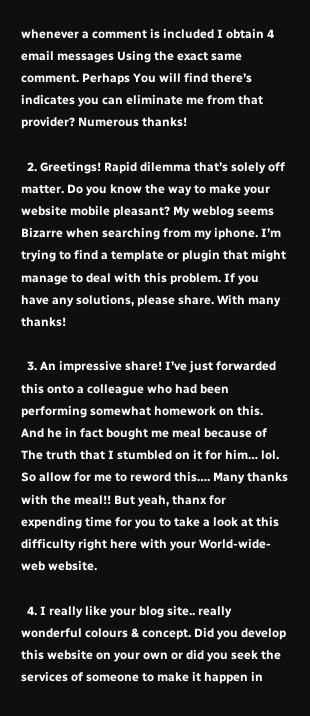whenever a comment is included I obtain 4 email messages Using the exact same comment. Perhaps You will find there’s indicates you can eliminate me from that provider? Numerous thanks!

  2. Greetings! Rapid dilemma that’s solely off matter. Do you know the way to make your website mobile pleasant? My weblog seems Bizarre when searching from my iphone. I’m trying to find a template or plugin that might manage to deal with this problem. If you have any solutions, please share. With many thanks!

  3. An impressive share! I’ve just forwarded this onto a colleague who had been performing somewhat homework on this. And he in fact bought me meal because of The truth that I stumbled on it for him… lol. So allow for me to reword this…. Many thanks with the meal!! But yeah, thanx for expending time for you to take a look at this difficulty right here with your World-wide-web website.

  4. I really like your blog site.. really wonderful colours & concept. Did you develop this website on your own or did you seek the services of someone to make it happen in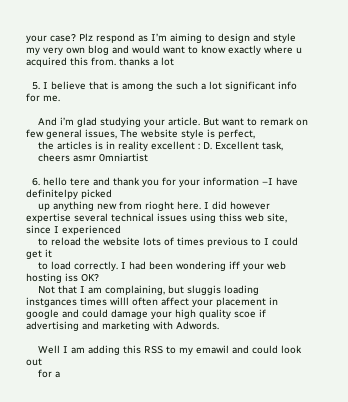your case? Plz respond as I’m aiming to design and style my very own blog and would want to know exactly where u acquired this from. thanks a lot

  5. I believe that is among the such a lot significant info for me.

    And i’m glad studying your article. But want to remark on few general issues, The website style is perfect,
    the articles is in reality excellent : D. Excellent task,
    cheers asmr 0mniartist

  6. hello tere and thank you for your information –I have definitelpy picked
    up anything new from rioght here. I did however expertise several technical issues using thiss web site, since I experienced
    to reload the website lots of times previous to I could get it
    to load correctly. I had been wondering iff your web hosting iss OK?
    Not that I am complaining, but sluggis loading instgances times willl often affect your placement in google and could damage your high quality scoe if advertising and marketing with Adwords.

    Well I am adding this RSS to my emawil and could look out
    for a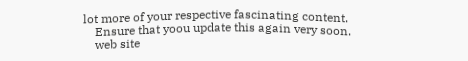lot more of your respective fascinating content.
    Ensure that yoou update this again very soon.
    web site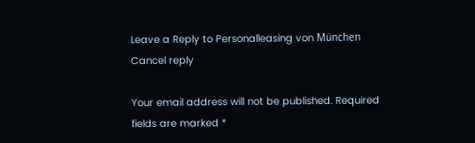Leave a Reply to Personalleasing von München Cancel reply

Your email address will not be published. Required fields are marked *